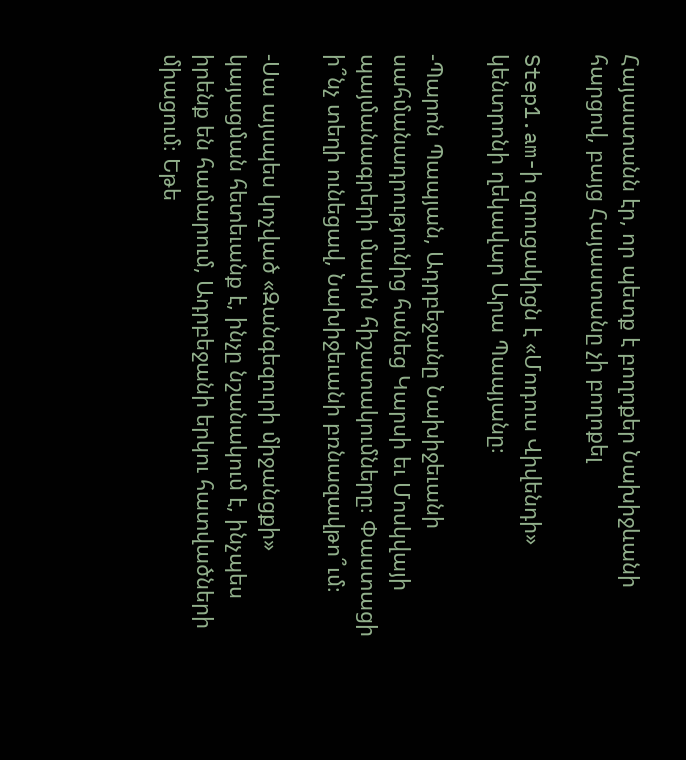Հայաստանն էր, որ պետք է բողոքեր Նախիջևանի հարցով, բայց Հայաստանը չի բողոքել

Step1.am-ի զրուցակիցն է «Մոդուս Վիվենդի» կենտրոնի ղեկավար Արա Պապյանը։

-Պարոն Պապյան, Ադրբեջանը Նախիջեւանի սահմանադրությունից հանեց Կարսի եւ Մոսկվայի պայմանագրերի մասին հիշատակումները։ Փաստացի ի՞նչ տեղի ունեցավ, Նախիջեւանի բռնազավթո՞ւմ։

-Սա այսպես կոչված «Զանգեզուրի միջանցքի» կայացման հետեւանք է, ինչը նշանակում է, ինչպես իրենք են համարում, Ադրբեջանի երկու հատվածների միացում։ Եթե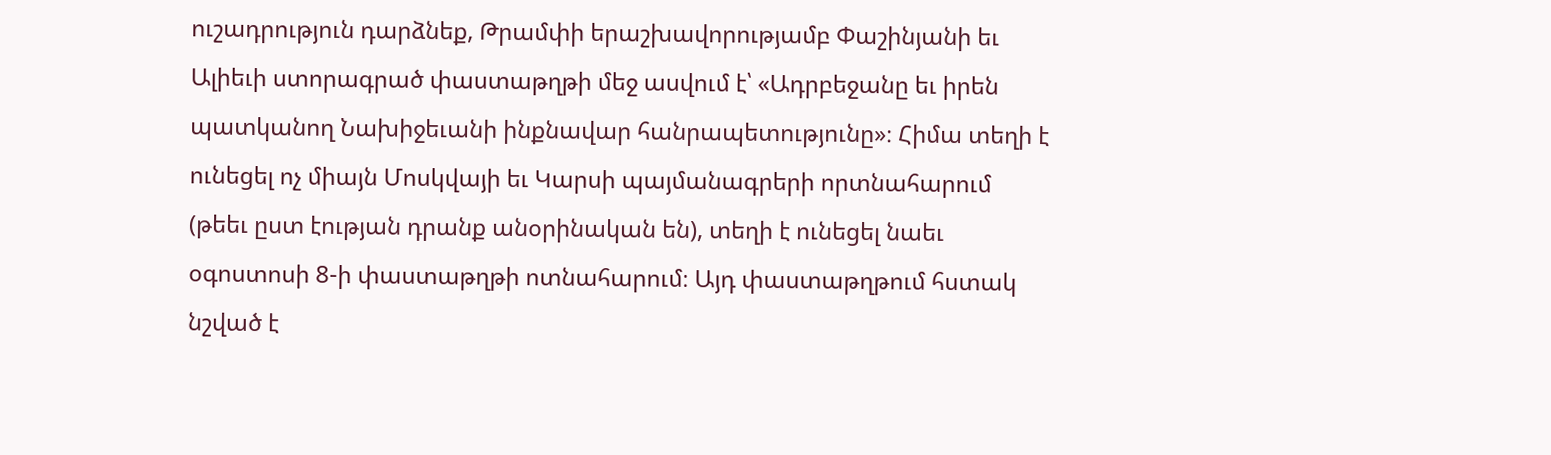ուշադրություն դարձնեք, Թրամփի երաշխավորությամբ Փաշինյանի եւ Ալիեւի ստորագրած փաստաթղթի մեջ ասվում է՝ «Ադրբեջանը եւ իրեն պատկանող Նախիջեւանի ինքնավար հանրապետությունը»։ Հիմա տեղի է ունեցել ոչ միայն Մոսկվայի եւ Կարսի պայմանագրերի որտնահարում (թեեւ ըստ էության դրանք անօրինական են), տեղի է ունեցել նաեւ օգոստոսի 8-ի փաստաթղթի ոտնահարում։ Այդ փաստաթղթում հստակ նշված է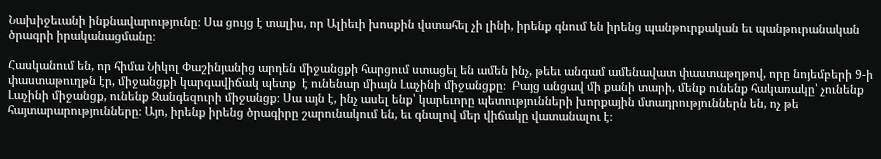Նախիջեւանի ինքնավարությունը։ Սա ցույց է տալիս, որ Ալիեւի խոսքին վստահել չի լինի, իրենք գնում են իրենց պանթուրքական եւ պանթուրանական ծրագրի իրականացմանը։

Հասկանում են, որ հիմա Նիկոլ Փաշինյանից արդեն միջանցքի հարցում ստացել են ամեն ինչ, թեեւ անգամ ամենավատ փաստաթղթով, որը նոյեմբերի 9-ի փաստաթուղթն էր, միջանցքի կարգավիճակ պետք  է ունենար միայն Լաչինի միջանցքը։  Բայց անցավ մի քանի տարի, մենք ունենք հակառակը՝ չունենք Լաչինի միջանցք, ունենք Զանգեզուրի միջանցք։ Սա այն է, ինչ ասել ենք՝ կարեւորը պետությունների խորքային մտադրություններն են, ոչ թե հայտարարությունները։ Այո, իրենք իրենց ծրագիրը շարունակում են, եւ գնալով մեր վիճակը վատանալու է։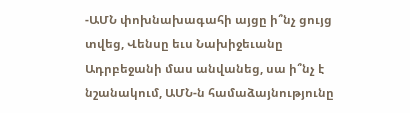-ԱՄՆ փոխնախագահի այցը ի՞նչ ցույց տվեց, Վենսը եւս Նախիջեւանը Ադրբեջանի մաս անվանեց, սա ի՞նչ է նշանակում, ԱՄՆ-ն համաձայնությունը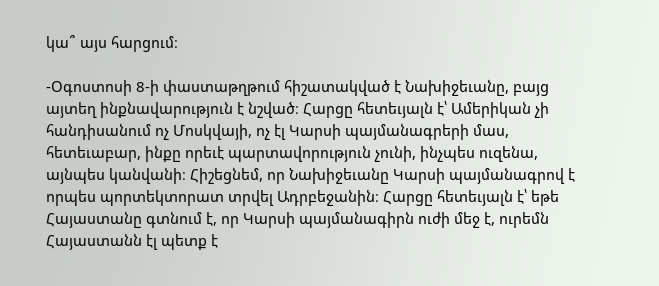կա՞ այս հարցում։

-Օգոստոսի 8-ի փաստաթղթում հիշատակված է Նախիջեւանը, բայց այտեղ ինքնավարություն է նշված։ Հարցը հետեւյալն է՝ Ամերիկան չի հանդիսանում ոչ Մոսկվայի, ոչ էլ Կարսի պայմանագրերի մաս, հետեւաբար, ինքը որեւէ պարտավորություն չունի, ինչպես ուզենա, այնպես կանվանի։ Հիշեցնեմ, որ Նախիջեւանը Կարսի պայմանագրով է որպես պորտեկտորատ տրվել Ադրբեջանին։ Հարցը հետեւյալն է՝ եթե Հայաստանը գտնում է, որ Կարսի պայմանագիրն ուժի մեջ է, ուրեմն Հայաստանն էլ պետք է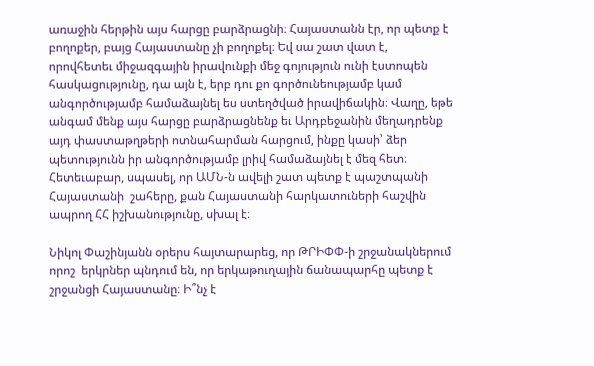առաջին հերթին այս հարցը բարձրացնի։ Հայաստանն էր, որ պետք է բողոքեր, բայց Հայաստանը չի բողոքել։ Եվ սա շատ վատ է, որովհետեւ միջազգային իրավունքի մեջ գոյություն ունի էստոպեն հասկացությունը, դա այն է, երբ դու քո գործունեությամբ կամ անգործությամբ համաձայնել ես ստեղծված իրավիճակին։ Վաղը, եթե անգամ մենք այս հարցը բարձրացնենք եւ Արդբեջանին մեղադրենք այդ փաստաթղթերի ոտնահարման հարցում, ինքը կասի՝ ձեր պետությունն իր անգործությամբ լրիվ համաձայնել է մեզ հետ։ Հետեւաբար, սպասել, որ ԱՄՆ-ն ավելի շատ պետք է պաշտպանի Հայաստանի  շահերը, քան Հայաստանի հարկատուների հաշվին ապրող ՀՀ իշխանությունը, սխալ է։

Նիկոլ Փաշինյանն օրերս հայտարարեց, որ ԹՐԻՓՓ-ի շրջանակներում որոշ  երկրներ պնդում են, որ երկաթուղային ճանապարհը պետք է շրջանցի Հայաստանը։ Ի՞նչ է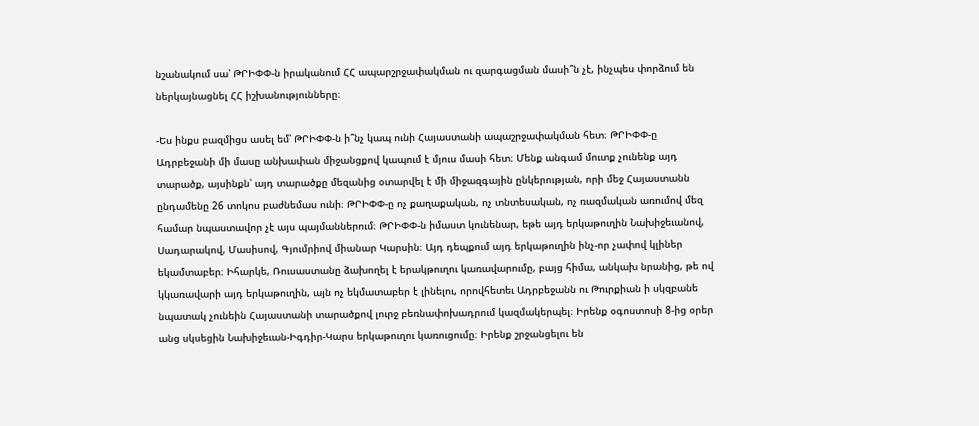նշանակում սա՝ ԹՐԻՓՓ-ն իրականում ՀՀ ապարշրջափակման ու զարգացման մասի՞ն չէ, ինչպես փորձում են ներկայնացնել ՀՀ իշխանությունները։

-Ես ինքս բազմիցս ասել եմ՝ ԹՐԻՓՓ-ն ի՞նչ կապ ունի Հայաստանի ապաշրջափակման հետ։ ԹՐԻՓՓ-ը Ադրբեջանի մի մասը անխափան միջանցքով կապում է մյուս մասի հետ։ Մենք անգամ մուտք չունենք այդ տարածք, այսինքն՝ այդ տարածքը մեզանից օտարվել է մի միջազգային ընկերության, որի մեջ Հայաստանն ընդամենը 26 տոկոս բաժնեմաս ունի։ ԹՐԻՓՓ-ը ոչ քաղաքական, ոչ տնտեսական, ոչ ռազմական առումով մեզ համար նպաստավոր չէ այս պայմաններում։ ԹՐԻՓՓ-ն իմաստ կունենար, եթե այդ երկաթուղին Նախիջեւանով, Սադարակով, Մասիսով, Գյումրիով միանար Կարսին։ Այդ դեպքում այդ երկաթուղին ինչ-որ չափով կլիներ եկամտաբեր։ Իհարկե, Ռուսաստանը ձախողել է երակթուղու կառավարումը, բայց հիմա, անկախ նրանից, թե ով կկառավարի այդ երկաթուղին, այն ոչ եկմատաբեր է լինելու, որովհետեւ Ադրբեջանն ու Թուրքիան ի սկզբանե նպատակ չունեին Հայաստանի տարածքով լուրջ բեռնափոխադրում կազմակերպել։ Իրենք օգոստոսի 8-ից օրեր անց սկսեցին Նախիջեւան-Իգդիր-Կարս երկաթուղու կառուցումը։ Իրենք շրջանցելու են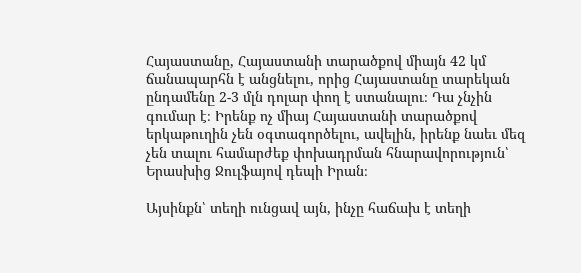Հայաստանը, Հայաստանի տարածքով միայն 42 կմ ճանապարհն է անցնելու, որից Հայաստանը տարեկան ընդամենը 2-3 մլն դոլար փող է ստանալու։ Դա չնչին գումար է։ Իրենք ոչ միայ Հայաստանի տարածքով երկաթուղին չեն օգտագործելու, ավելին, իրենք նաեւ մեզ չեն տալու համարժեք փոխադրման հնարավորություն՝ Երասխից Ջուլֆայով դեպի Իրան։

Այսինքն՝ տեղի ունցավ այն, ինչը հաճախ է տեղի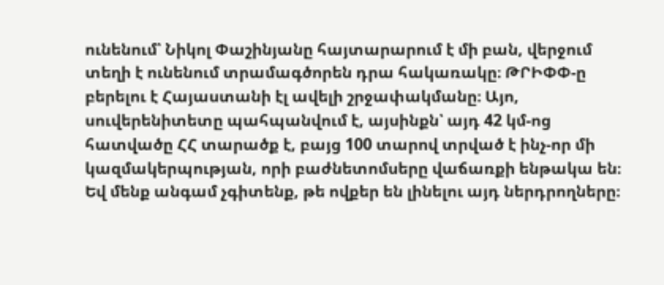ունենում՝ Նիկոլ Փաշինյանը հայտարարում է մի բան, վերջում տեղի է ունենում տրամագծորեն դրա հակառակը։ ԹՐԻՓՓ-ը բերելու է Հայաստանի էլ ավելի շրջափակմանը։ Այո, սուվերենիտետը պահպանվում է, այսինքն՝ այդ 42 կմ-ոց հատվածը ՀՀ տարածք է, բայց 100 տարով տրված է ինչ-որ մի կազմակերպության, որի բաժնետոմսերը վաճառքի ենթակա են։ Եվ մենք անգամ չգիտենք, թե ովքեր են լինելու այդ ներդրողները։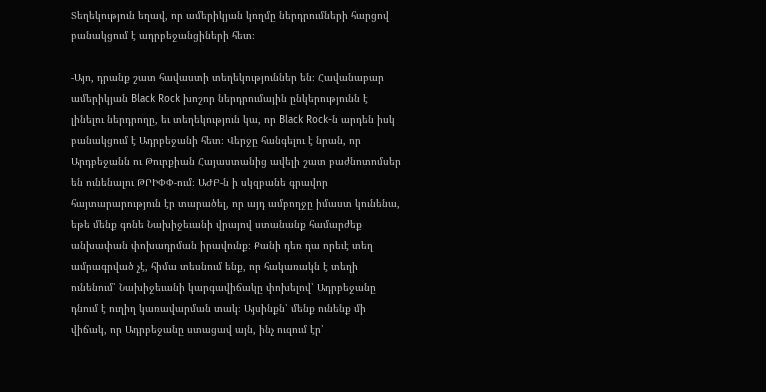Տեղեկություն եղավ, որ ամերիկյան կողմը ներդրումների հարցով բանակցում է ադրբեջանցիների հետ։

-Այո, դրանք շատ հավաստի տեղեկություններ են։ Հավանաբար ամերիկյան Black Rock խոշոր ներդրումային ընկերությունն է լինելու ներդրողը, եւ տեղեկություն կա, որ Black Rock-ն արդեն իսկ բանակցում է Ադրբեջանի հետ։ Վերջը հանգելու է նրան, որ Արդբեջանն ու Թուրքիան Հայաստանից ավելի շատ բաժնոտոմսեր են ունենալու ԹՐԻՓՓ-ում։ ԱԺԲ-ն ի սկզբանե գրավոր հայտարարություն էր տարածել, որ այդ ամբողջը իմաստ կունենա, եթե մենք գոնե Նախիջեւանի վրայով ստանանք համարժեք անխափան փոխադրման իրավունք։ Քանի դեռ դա որեւէ տեղ ամրագրված չէ, հիմա տեսնում ենք, որ հակառակն է տեղի ունենում՝ Նախիջեւանի կարգավիճակը փոխելով՝ Ադրբեջանը դնում է ուղիղ կառավարման տակ։ Այսինքն՝ մենք ունենք մի վիճակ, որ Ադրբեջանը ստացավ այն, ինչ ուզում էր՝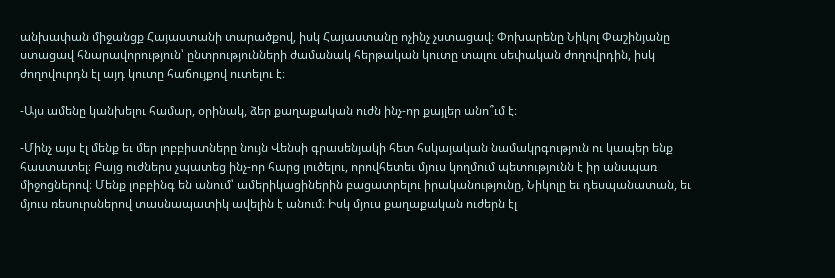անխափան միջանցք Հայաստանի տարածքով, իսկ Հայաստանը ոչինչ չստացավ։ Փոխարենը Նիկոլ Փաշինյանը ստացավ հնարավորություն՝ ընտրությունների ժամանակ հերթական կուտը տալու սեփական ժողովրդին, իսկ ժողովուրդն էլ այդ կուտը հաճույքով ուտելու է։

-Այս ամենը կանխելու համար, օրինակ, ձեր քաղաքական ուժն ինչ-որ քայլեր անո՞ւմ է։

-Մինչ այս էլ մենք եւ մեր լոբբիստները նույն Վենսի գրասենյակի հետ հսկայական նամակրգություն ու կապեր ենք հաստատել։ Բայց ուժներս չպատեց ինչ-որ հարց լուծելու, որովհետեւ մյուս կողմում պետությունն է իր անսպառ միջոցներով։ Մենք լոբբինգ են անում՝ ամերիկացիներին բացատրելու իրականությունը, Նիկոլը եւ դեսպանատան, եւ մյուս ռեսուրսներով տասնապատիկ ավելին է անում։ Իսկ մյուս քաղաքական ուժերն էլ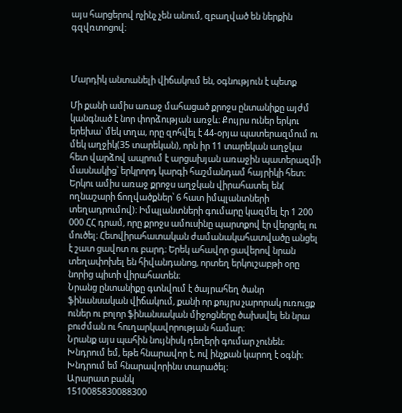այս հարցերով ոչինչ չեն անում, զբաղված են ներքին գզվռտոցով։



Մարդիկ անտանելի վիճակում են, օգնություն է պետք

Մի քանի ամիս առաջ մահացած քրոջս ընտանիքը այժմ կանգնած է նոր փորձության առջև։ Քույրս ուներ երկու երեխա՝ մեկ տղա, որը զոհվել է 44-օրյա պատերազմում ու մեկ աղջիկ(35 տարեկան), որն իր 11 տարեկան աղջկա հետ վարձով ապրում է արցախյան առաջին պատերազմի մասնակից՝ երկրորդ կարգի հաշմանդամ հայրիկի հետ։ Երկու ամիս առաջ քրոջս աղջկան վիրահատել են( ողնաշարի ճողվածքներ՝ 6 հատ իմպլանտների տեղադրումով)։ Իմպլանտների գումարը կազմել էր 1 200 000 ՀՀ դրամ, որը քրոջս ամուսինը պարտքով էր վերցրել ու մուծել։ Հետվիրահատական ժամանակահատվածը անցել է շատ ցավոտ ու բարդ։ Երեկ ահավոր ցավերով նրան տեղափոխել են հիվանդանոց, որտեղ երկուշաբթի օրը նորից պիտի վիրահատեն։
Նրանց ընտանիքը գտնվում է ծայրահեղ ծանր ֆինանսական վիճակում, քանի որ քույրս չարորակ ուռուցք ուներ ու բոլոր ֆինանսական միջոցները ծախսվել են նրա բուժման ու հուղարկավորության համար։
Նրանք այս պահին նույնիսկ դեղերի գումար չունեն։
Խնդրում եմ, եթե հնարավոր է, ով ինչքան կարող է օգնի։
Խնդրում եմ հնարավորինս տարածել։
Արարատ բանկ
1510085830088300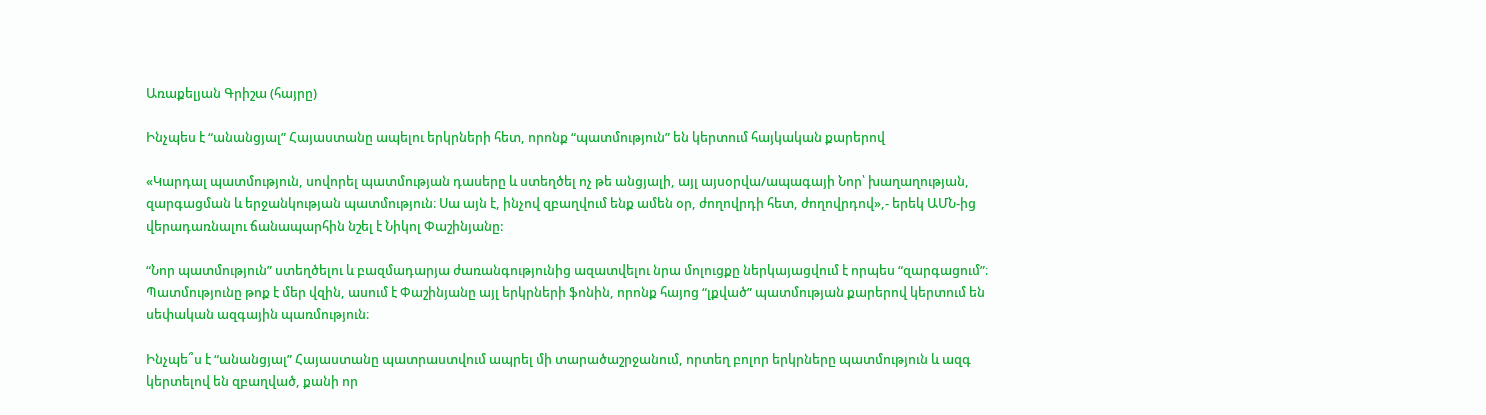Առաքելյան Գրիշա (հայրը)

Ինչպես է “անանցյալ” Հայաստանը ապելու երկրների հետ, որոնք “պատմություն” են կերտում հայկական քարերով

«Կարդալ պատմություն, սովորել պատմության դասերը և ստեղծել ոչ թե անցյալի, այլ այսօրվա/ապագայի Նոր՝ խաղաղության, զարգացման և երջանկության պատմություն։ Սա այն է, ինչով զբաղվում ենք ամեն օր, ժողովրդի հետ, ժողովրդով»,- երեկ ԱՄՆ-ից վերադառնալու ճանապարհին նշել է Նիկոլ Փաշինյանը:

“Նոր պատմություն” ստեղծելու և բազմադարյա ժառանգությունից ազատվելու նրա մոլուցքը ներկայացվում է որպես “զարգացում”։ Պատմությունը թոք է մեր վզին, ասում է Փաշինյանը այլ երկրների ֆոնին, որոնք հայոց “լքված” պատմության քարերով կերտում են սեփական ազգային պառմություն։

Ինչպե՞ս է “անանցյալ” Հայաստանը պատրաստվում ապրել մի տարածաշրջանում, որտեղ բոլոր երկրները պատմություն և ազգ կերտելով են զբաղված, քանի որ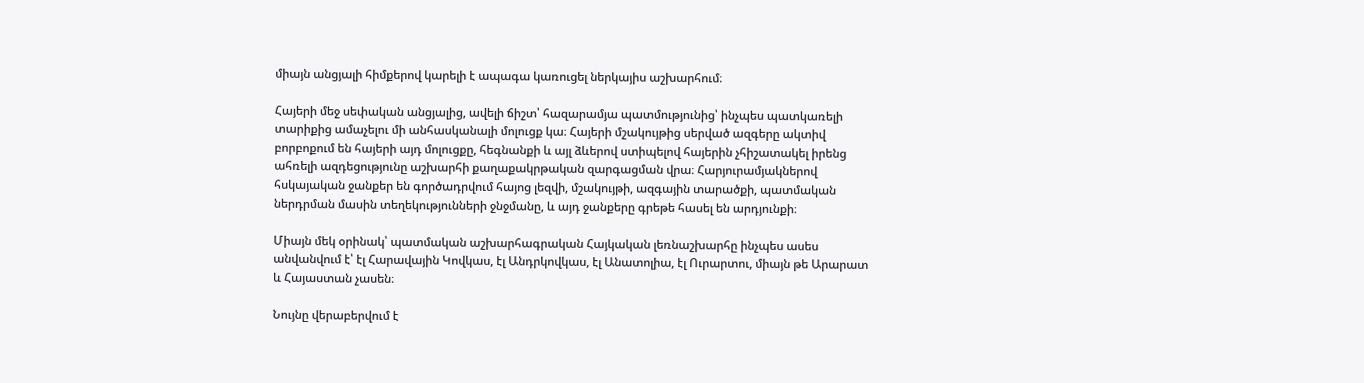միայն անցյալի հիմքերով կարելի է ապագա կառուցել ներկայիս աշխարհում։

Հայերի մեջ սեփական անցյալից, ավելի ճիշտ՝ հազարամյա պատմությունից՝ ինչպես պատկառելի տարիքից ամաչելու մի անհասկանալի մոլուցք կա։ Հայերի մշակույթից սերված ազգերը ակտիվ բորբոքում են հայերի այդ մոլուցքը, հեգնանքի և այլ ձևերով ստիպելով հայերին չհիշատակել իրենց ահռելի ազդեցությունը աշխարհի քաղաքակրթական զարգացման վրա։ Հարյուրամյակներով հսկայական ջանքեր են գործադրվում հայոց լեզվի, մշակույթի, ազգային տարածքի, պատմական ներդրման մասին տեղեկությունների ջնջմանը, և այդ ջանքերը գրեթե հասել են արդյունքի։

Միայն մեկ օրինակ՝ պատմական աշխարհագրական Հայկական լեռնաշխարհը ինչպես ասես անվանվում է՝ էլ Հարավային Կովկաս, էլ Անդրկովկաս, էլ Անատոլիա, էլ Ուրարտու, միայն թե Արարատ և Հայաստան չասեն։

Նույնը վերաբերվում է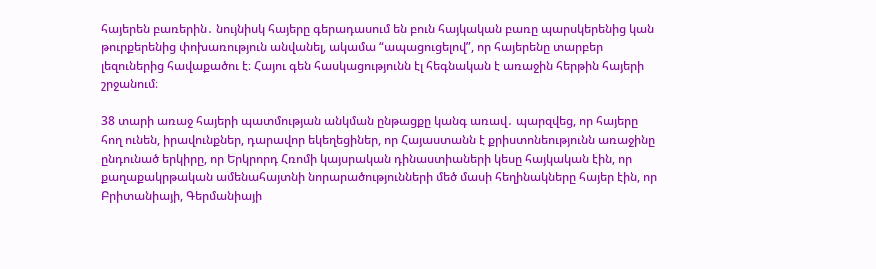հայերեն բառերին․ նույնիսկ հայերը գերադասում են բուն հայկական բառը պարսկերենից կան թուրքերենից փոխառություն անվանել, ակամա “ապացուցելով”, որ հայերենը տարբեր լեզուներից հավաքածու է։ Հայու գեն հասկացությունն էլ հեգնական է առաջին հերթին հայերի շրջանում։

38 տարի առաջ հայերի պատմության անկման ընթացքը կանգ առավ․ պարզվեց, որ հայերը հող ունեն, իրավունքներ, դարավոր եկեղեցիներ, որ Հայաստանն է քրիստոնեությունն առաջինը ընդունած երկիրը, որ Երկրորդ Հռոմի կայսրական դինաստիաների կեսը հայկական էին, որ քաղաքակրթական ամենահայտնի նորարածությունների մեծ մասի հեղինակները հայեր էին, որ Բրիտանիայի, Գերմանիայի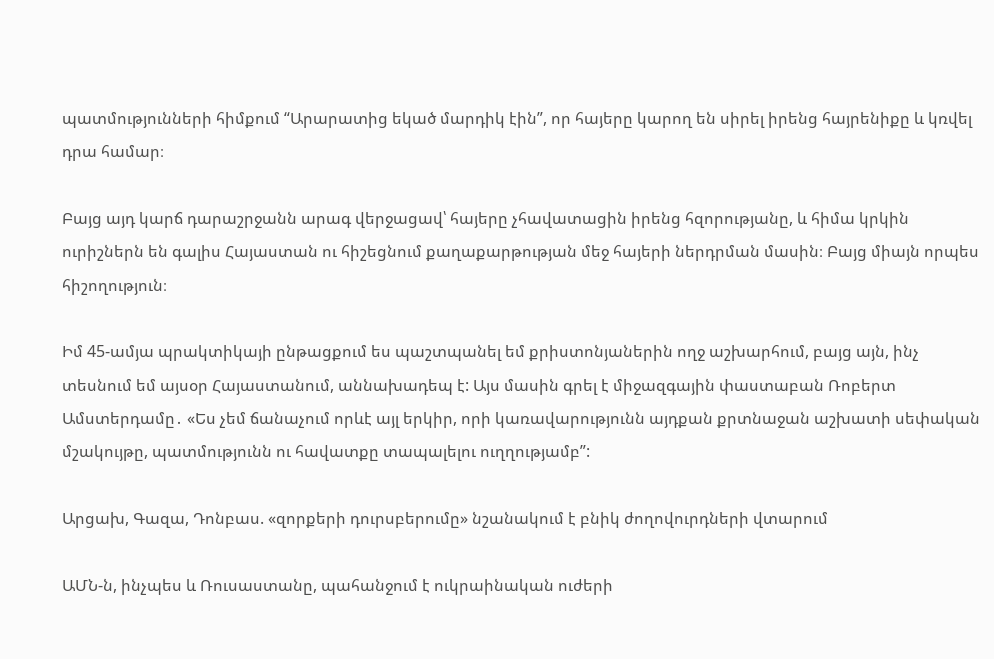պատմությունների հիմքում “Արարատից եկած մարդիկ էին”, որ հայերը կարող են սիրել իրենց հայրենիքը և կռվել դրա համար։

Բայց այդ կարճ դարաշրջանն արագ վերջացավ՝ հայերը չհավատացին իրենց հզորությանը, և հիմա կրկին ուրիշներն են գալիս Հայաստան ու հիշեցնում քաղաքարթության մեջ հայերի ներդրման մասին։ Բայց միայն որպես հիշողություն։

Իմ 45-ամյա պրակտիկայի ընթացքում ես պաշտպանել եմ քրիստոնյաներին ողջ աշխարհում, բայց այն, ինչ տեսնում եմ այսօր Հայաստանում, աննախադեպ է: Այս մասին գրել է միջազգային փաստաբան Ռոբերտ Ամստերդամը․ «Ես չեմ ճանաչում որևէ այլ երկիր, որի կառավարությունն այդքան քրտնաջան աշխատի սեփական մշակույթը, պատմությունն ու հավատքը տապալելու ուղղությամբ”:

Արցախ, Գազա, Դոնբաս. «զորքերի դուրսբերումը» նշանակում է բնիկ ժողովուրդների վտարում

ԱՄՆ-ն, ինչպես և Ռուսաստանը, պահանջում է ուկրաինական ուժերի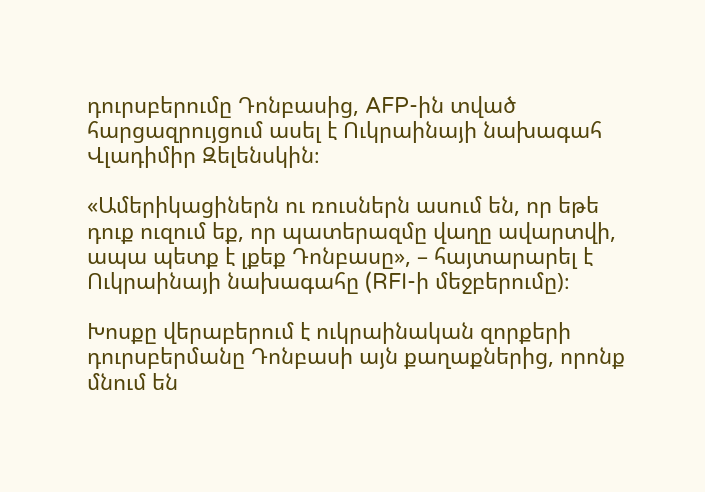դուրսբերումը Դոնբասից, AFP-ին տված հարցազրույցում ասել է Ուկրաինայի նախագահ Վլադիմիր Զելենսկին։

«Ամերիկացիներն ու ռուսներն ասում են, որ եթե դուք ուզում եք, որ պատերազմը վաղը ավարտվի, ապա պետք է լքեք Դոնբասը», – հայտարարել է Ուկրաինայի նախագահը (RFI-ի մեջբերումը)։

Խոսքը վերաբերում է ուկրաինական զորքերի դուրսբերմանը Դոնբասի այն քաղաքներից, որոնք մնում են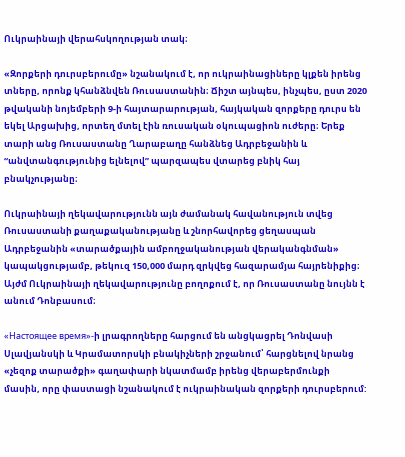Ուկրաինայի վերահսկողության տակ։

«Զորքերի դուրսբերումը» նշանակում է, որ ուկրաինացիները կլքեն իրենց տները, որոնք կհանձնվեն Ռուսաստանին։ Ճիշտ այնպես, ինչպես, ըստ 2020 թվականի նոյեմբերի 9-ի հայտարարության, հայկական զորքերը դուրս են եկել Արցախից, որտեղ մտել էին ռուսական օկուպացիոն ուժերը։ Երեք տարի անց Ռուսաստանը Ղարաբաղը հանձնեց Ադրբեջանին և “անվտանգությունից ելնելով” պարզապես վտարեց բնիկ հայ բնակչությանը։

Ուկրաինայի ղեկավարությունն այն ժամանակ հավանություն տվեց Ռուսաստանի քաղաքականությանը և շնորհավորեց ցեղասպան Ադրբեջանին «տարածքային ամբողջականության վերականգնման» կապակցությամբ, թեկուզ 150,000 մարդ զրկվեց հազարամյա հայրենիքից։ Այժմ Ուկրաինայի ղեկավարությունը բողոքում է, որ Ռուսաստանը նույնն է անում Դոնբասում։

«Настоящее время»-ի լրագրողները հարցում են անցկացրել Դոնվասի Սլավյանսկի և Կրամատորսկի բնակիչների շրջանում՝ հարցնելով նրանց «չեզոք տարածքի» գաղափարի նկատմամբ իրենց վերաբերմունքի մասին, որը փաստացի նշանակում է ուկրաինական զորքերի դուրսբերում: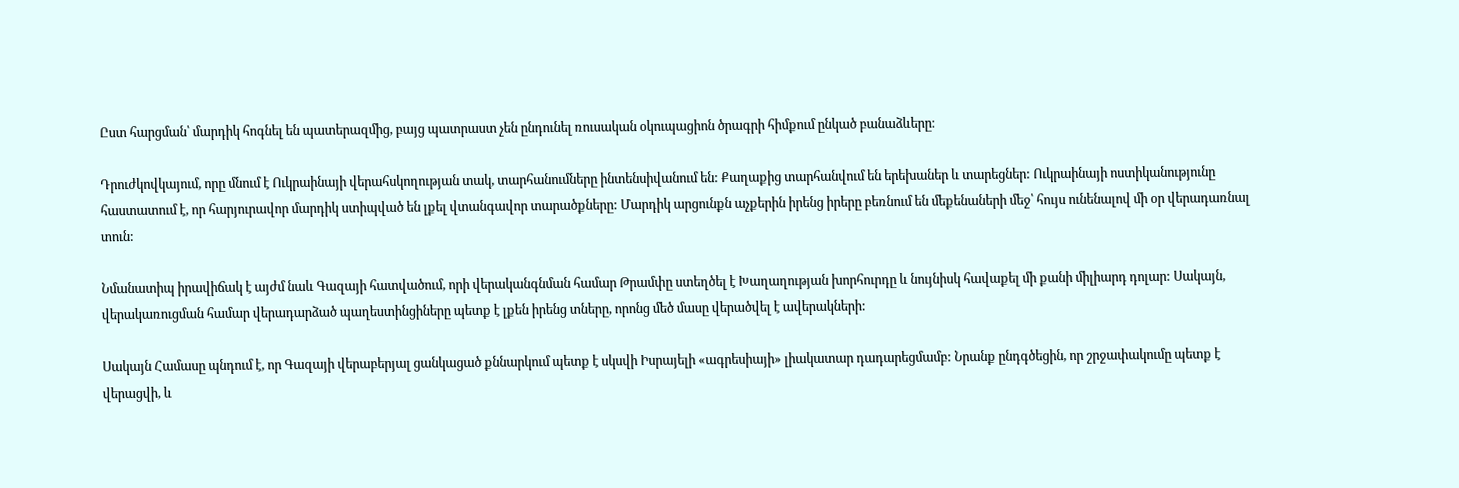Ըստ հարցման՝ մարդիկ հոգնել են պատերազմից, բայց պատրաստ չեն ընդունել ռուսական օկուպացիոն ծրագրի հիմքում ընկած բանաձևերը։

Դրուժկովկայում, որը մնում է Ուկրաինայի վերահսկողության տակ, տարհանումները ինտենսիվանում են: Քաղաքից տարհանվում են երեխաներ և տարեցներ: Ուկրաինայի ոստիկանությունը հաստատում է, որ հարյուրավոր մարդիկ ստիպված են լքել վտանգավոր տարածքները: Մարդիկ արցունքն աչքերին իրենց իրերը բեռնում են մեքենաների մեջ՝ հույս ունենալով մի օր վերադառնալ տուն:

Նմանատիպ իրավիճակ է այժմ նաև Գազայի հատվածում, որի վերականգնման համար Թրամփը ստեղծել է Խաղաղության խորհուրդը և նույնիսկ հավաքել մի քանի միլիարդ դոլար: Սակայն, վերակառուցման համար վերադարձած պաղեստինցիները պետք է լքեն իրենց տները, որոնց մեծ մասը վերածվել է ավերակների:

Սակայն Համասը պնդում է, որ Գազայի վերաբերյալ ցանկացած քննարկում պետք է սկսվի Իսրայելի «ագրեսիայի» լիակատար դադարեցմամբ: Նրանք ընդգծեցին, որ շրջափակումը պետք է վերացվի, և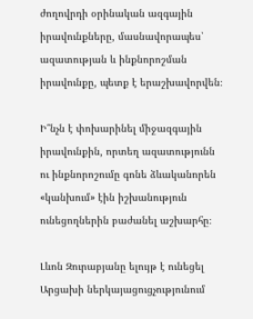ժողովրդի օրինական ազգային իրավունքները, մասնավորապես՝ ազատության և ինքնորոշման իրավունքը, պետք է երաշխավորվեն։

Ի՞նչն է փոխարինել միջազգային իրավունքին, որտեղ ազատությունն ու ինքնորոշումը գոնե ձևականորեն «կանխում» էին իշխանություն ունեցողներին բաժանել աշխարհը։

Լևոն Զուրաբյանը ելույթ է ունեցել Արցախի ներկայացուցչությունում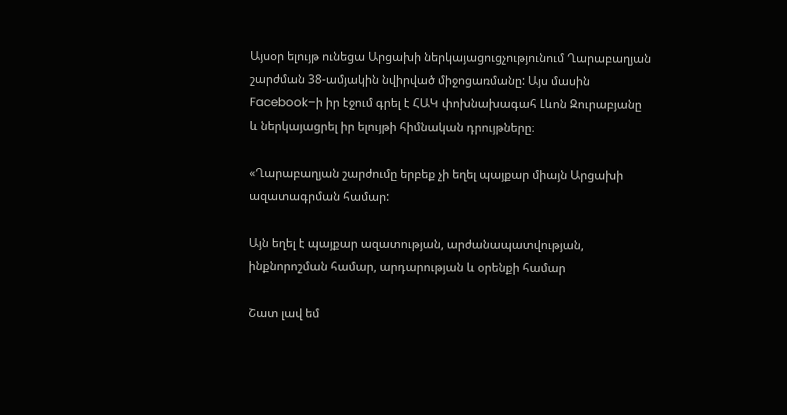Այսօր ելույթ ունեցա Արցախի ներկայացուցչությունում Ղարաբաղյան շարժման 38-ամյակին նվիրված միջոցառմանը: Այս մասին Facebook–ի իր էջում գրել է ՀԱԿ փոխնախագահ Լևոն Զուրաբյանը և ներկայացրել իր ելույթի հիմնական դրույթները։

«Ղարաբաղյան շարժումը երբեք չի եղել պայքար միայն Արցախի ազատագրման համար:

Այն եղել է պայքար ազատության, արժանապատվության, ինքնորոշման համար, արդարության և օրենքի համար

Շատ լավ եմ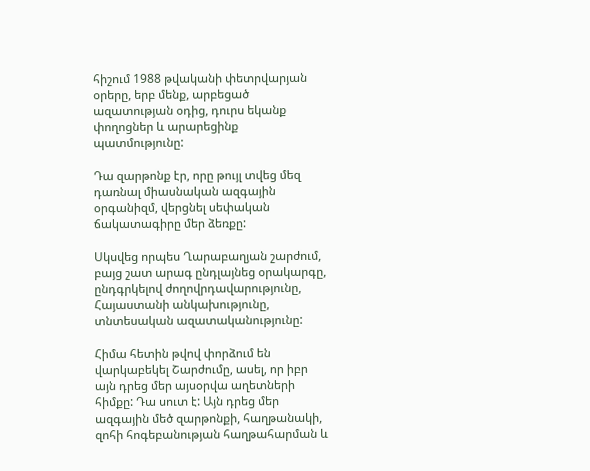հիշում 1988 թվականի փետրվարյան օրերը, երբ մենք, արբեցած ազատության օդից, դուրս եկանք փողոցներ և արարեցինք պատմությունը:

Դա զարթոնք էր, որը թույլ տվեց մեզ դառնալ միասնական ազգային օրգանիզմ, վերցնել սեփական ճակատագիրը մեր ձեռքը:

Սկսվեց որպես Ղարաբաղյան շարժում, բայց շատ արագ ընդլայնեց օրակարգը, ընդգրկելով ժողովրդավարությունը, Հայաստանի անկախությունը, տնտեսական ազատականությունը:

Հիմա հետին թվով փորձում են վարկաբեկել Շարժումը, ասել, որ իբր այն դրեց մեր այսօրվա աղետների հիմքը: Դա սուտ է: Այն դրեց մեր ազգային մեծ զարթոնքի, հաղթանակի, զոհի հոգեբանության հաղթահարման և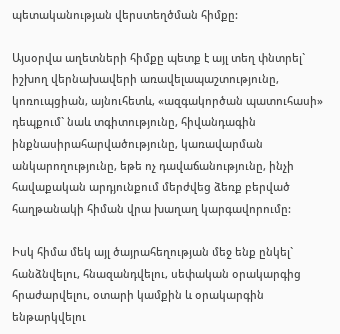պետականության վերստեղծման հիմքը:

Այսօրվա աղետների հիմքը պետք է այլ տեղ փնտրել` իշխող վերնախավերի առավելապաշտությունը, կոռուպցիան, այնուհետև, «ազգակործան պատուհասի» դեպքում` նաև տգիտությունը, հիվանդագին ինքնասիրահարվածությունը, կառավարման անկարողությունը, եթե ոչ դավաճանությունը, ինչի հավաքական արդյունքում մերժվեց ձեռք բերված հաղթանակի հիման վրա խաղաղ կարգավորումը:

Իսկ հիմա մեկ այլ ծայրահեղության մեջ ենք ընկել` հանձնվելու, հնազանդվելու, սեփական օրակարգից հրաժարվելու, օտարի կամքին և օրակարգին ենթարկվելու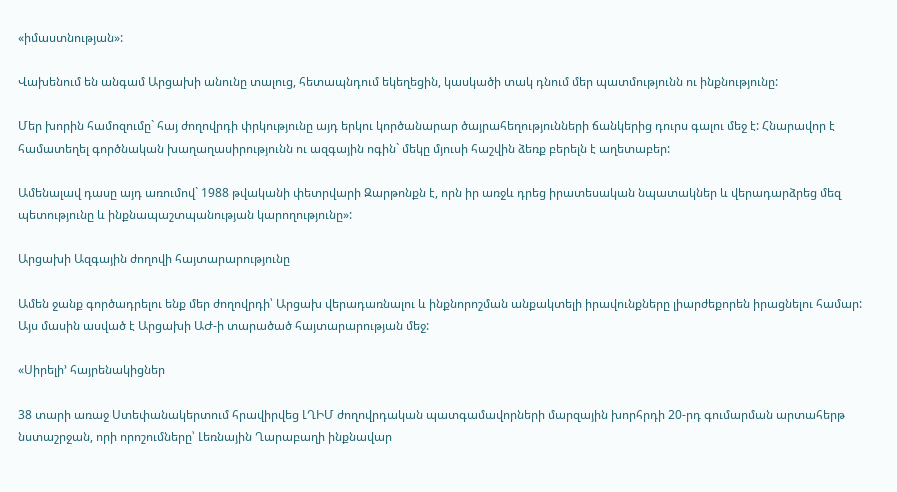«իմաստնության»:

Վախենում են անգամ Արցախի անունը տալուց, հետապնդում եկեղեցին, կասկածի տակ դնում մեր պատմությունն ու ինքնությունը:

Մեր խորին համոզումը` հայ ժողովրդի փրկությունը այդ երկու կործանարար ծայրահեղությունների ճանկերից դուրս գալու մեջ է: Հնարավոր է համատեղել գործնական խաղաղասիրությունն ու ազգային ոգին` մեկը մյուսի հաշվին ձեռք բերելն է աղետաբեր:

Ամենալավ դասը այդ առումով` 1988 թվականի փետրվարի Զարթոնքն է, որն իր առջև դրեց իրատեսական նպատակներ և վերադարձրեց մեզ պետությունը և ինքնապաշտպանության կարողությունը»:

Արցախի Ազգային ժողովի հայտարարությունը

Ամեն ջանք գործադրելու ենք մեր ժողովրդի՝ Արցախ վերադառնալու և ինքնորոշման անքակտելի իրավունքները լիարժեքորեն իրացնելու համար: Այս մասին ասված է Արցախի ԱԺ-ի տարածած հայտարարության մեջ:

«Սիրելի’ հայրենակիցներ

38 տարի առաջ Ստեփանակերտում հրավիրվեց ԼՂԻՄ ժողովրդական պատգամավորների մարզային խորհրդի 20-րդ գումարման արտահերթ նստաշրջան, որի որոշումները՝ Լեռնային Ղարաբաղի ինքնավար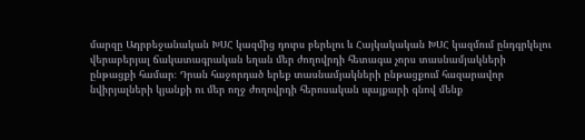մարզը Ադրբեջանական ԽՍՀ կազմից դուրս բերելու և Հայկակական ԽՍՀ կազմում ընդգրկելու վերաբերյալ ճակատագրական եղան մեր ժողովրդի հետագա չորս տասնամյակների ընթացքի համար։ Դրան հաջորդած երեք տասնամյակների ընթացքում հազարավոր նվիրյալների կյանքի ու մեր ողջ ժողովրդի հերոսական պայքարի գնով մենք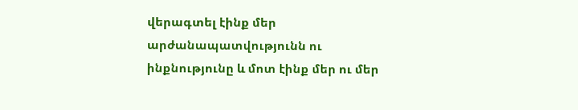վերագտել էինք մեր արժանապատվությունն ու ինքնությունը և մոտ էինք մեր ու մեր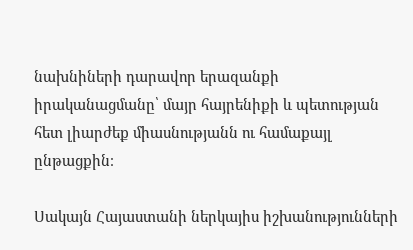նախնիների դարավոր երազանքի իրականացմանը՝ մայր հայրենիքի և պետության հետ լիարժեք միասնությանն ու համաքայլ ընթացքին։

Սակայն Հայաստանի ներկայիս իշխանությունների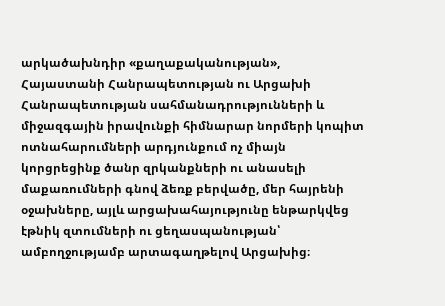արկածախնդիր «քաղաքականության», Հայաստանի Հանրապետության ու Արցախի Հանրապետության սահմանադրությունների և միջազգային իրավունքի հիմնարար նորմերի կոպիտ ոտնահարումների արդյունքում ոչ միայն կորցրեցինք ծանր զրկանքների ու անասելի մաքառումների գնով ձեռք բերվածը, մեր հայրենի օջախները, այլև արցախահայությունը ենթարկվեց էթնիկ զտումների ու ցեղասպանության՝ ամբողջությամբ արտագաղթելով Արցախից։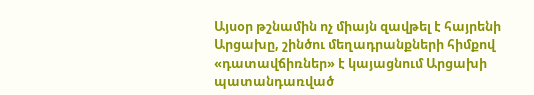Այսօր թշնամին ոչ միայն զավթել է հայրենի Արցախը, շինծու մեղադրանքների հիմքով «դատավճիռներ» է կայացնում Արցախի պատանդառված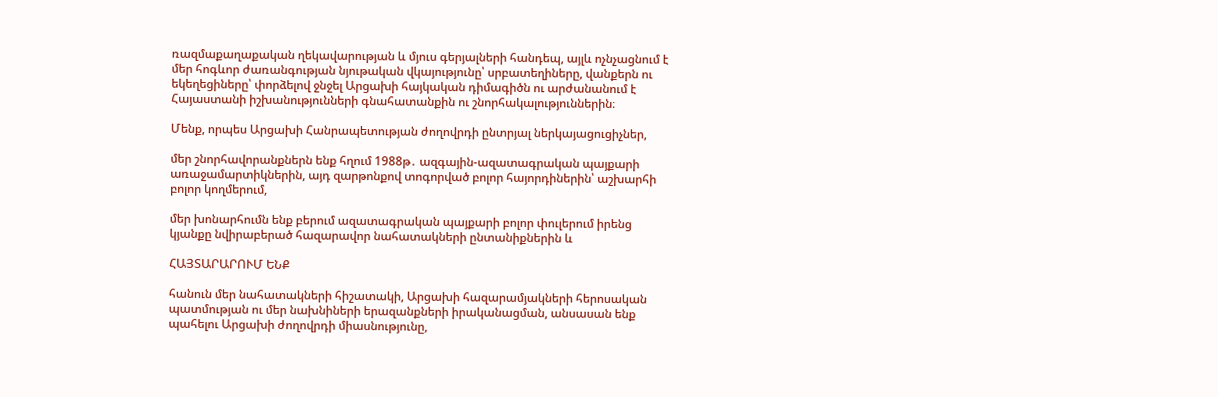ռազմաքաղաքական ղեկավարության և մյուս գերյալների հանդեպ, այլև ոչնչացնում է մեր հոգևոր ժառանգության նյութական վկայությունը՝ սրբատեղիները, վանքերն ու եկեղեցիները՝ փորձելով ջնջել Արցախի հայկական դիմագիծն ու արժանանում է Հայաստանի իշխանությունների գնահատանքին ու շնորհակալություններին։

Մենք, որպես Արցախի Հանրապետության ժողովրդի ընտրյալ ներկայացուցիչներ,

մեր շնորհավորանքներն ենք հղում 1988թ․ ազգային-ազատագրական պայքարի առաջամարտիկներին, այդ զարթոնքով տոգորված բոլոր հայորդիներին՝ աշխարհի բոլոր կողմերում,

մեր խոնարհումն ենք բերում ազատագրական պայքարի բոլոր փուլերում իրենց կյանքը նվիրաբերած հազարավոր նահատակների ընտանիքներին և

ՀԱՅՏԱՐԱՐՈՒՄ ԵՆՔ

հանուն մեր նահատակների հիշատակի, Արցախի հազարամյակների հերոսական պատմության ու մեր նախնիների երազանքների իրականացման, անսասան ենք պահելու Արցախի ժողովրդի միասնությունը,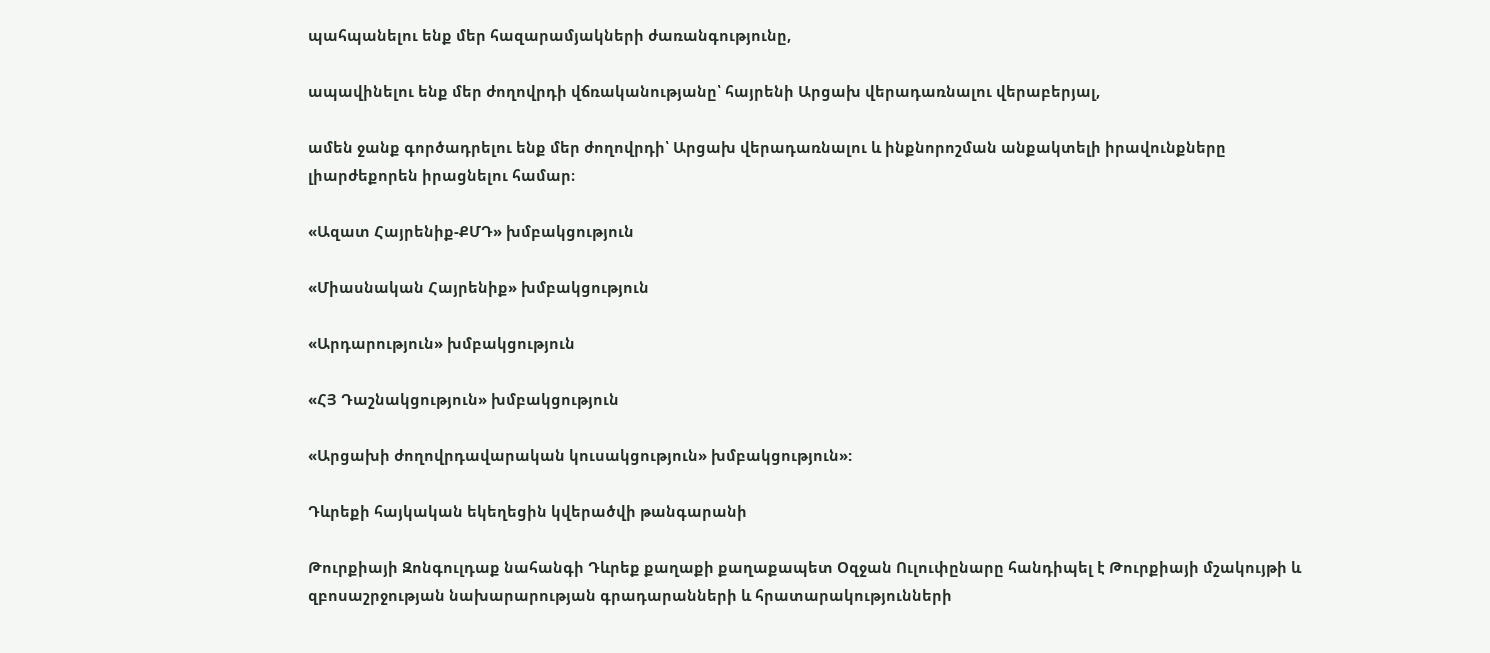պահպանելու ենք մեր հազարամյակների ժառանգությունը,

ապավինելու ենք մեր ժողովրդի վճռականությանը՝ հայրենի Արցախ վերադառնալու վերաբերյալ,

ամեն ջանք գործադրելու ենք մեր ժողովրդի՝ Արցախ վերադառնալու և ինքնորոշման անքակտելի իրավունքները լիարժեքորեն իրացնելու համար։

«Ազատ Հայրենիք-ՔՄԴ» խմբակցություն

«Միասնական Հայրենիք» խմբակցություն

«Արդարություն» խմբակցություն

«ՀՅ Դաշնակցություն» խմբակցություն

«Արցախի ժողովրդավարական կուսակցություն» խմբակցություն»:

Դևրեքի հայկական եկեղեցին կվերածվի թանգարանի

Թուրքիայի Զոնգուլդաք նահանգի Դևրեք քաղաքի քաղաքապետ Օզջան Ուլուփընարը հանդիպել է Թուրքիայի մշակույթի և զբոսաշրջության նախարարության գրադարանների և հրատարակությունների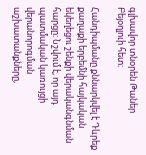գլխավոր տնօրեն Թաներ Բեյօղլուի հետ։

Հանդիպմանը քննարկվել է Դևրեք քաղաքի երբեմնի հայկական եկեղեցու շենքի վերականգնման հարցը։ Նշվում է, որ այդ պատմական կառույցի վերանորոգման աշխատանքները,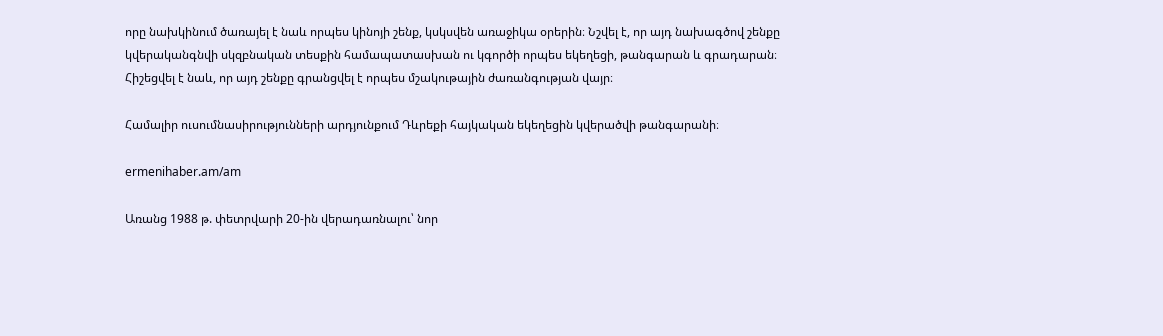որը նախկինում ծառայել է նաև որպես կինոյի շենք, կսկսվեն առաջիկա օրերին։ Նշվել է, որ այդ նախագծով շենքը կվերականգնվի սկզբնական տեսքին համապատասխան ու կգործի որպես եկեղեցի, թանգարան և գրադարան։ Հիշեցվել է նաև, որ այդ շենքը գրանցվել է որպես մշակութային ժառանգության վայր։

Համալիր ուսումնասիրությունների արդյունքում Դևրեքի հայկական եկեղեցին կվերածվի թանգարանի։

ermenihaber.am/am

Առանց 1988 թ. փետրվարի 20-ին վերադառնալու՝ նոր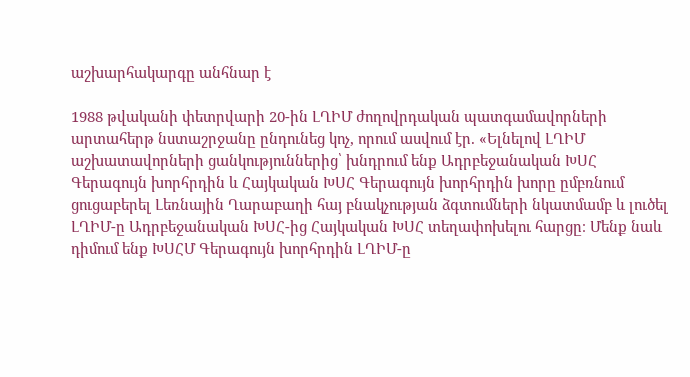աշխարհակարգը անհնար է

1988 թվականի փետրվարի 20-ին ԼՂԻՄ ժողովրդական պատգամավորների արտահերթ նստաշրջանը ընդունեց կոչ, որում ասվում էր. «Ելնելով ԼՂԻՄ աշխատավորների ցանկություններից՝ խնդրում ենք Ադրբեջանական ԽՍՀ Գերագույն խորհրդին և Հայկական ԽՍՀ Գերագույն խորհրդին խորը ըմբռնում ցուցաբերել Լեռնային Ղարաբաղի հայ բնակչության ձգտումների նկատմամբ և լուծել ԼՂԻՄ-ը Ադրբեջանական ԽՍՀ-ից Հայկական ԽՍՀ տեղափոխելու հարցը։ Մենք նաև դիմում ենք ԽՍՀՄ Գերագույն խորհրդին ԼՂԻՄ-ը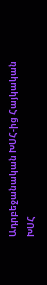Ադրբեջանական ԽՍՀ-ից Հայկական ԽՍՀ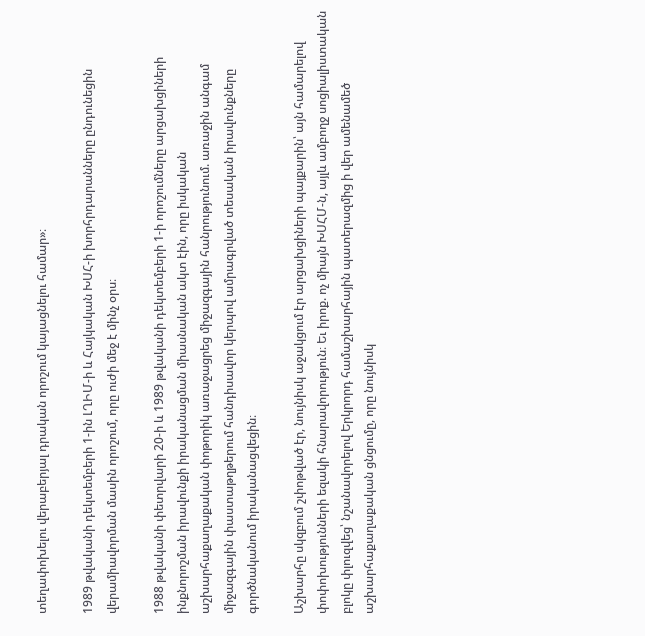տեղափոխելու վերաբերյալ դրական որոշում կայացնելու համար»։

1989 թվականի դեկտեմբերի 1-ին ԼՂԻՄ-ի և Հայկական ԽՍՀ-ի խորհրդարանները ընդունեցին վերամիավորման մասին որոշում, որը ուժի մեջ է մինչ օրս։

1988 թվականի փետրվարի 20-ի և 1989 թվականի դեկտեմբերի 1-ի որոշումները արցախցիների ինքնորոշման իրավունքի իրականացման միասնական ակտ էին, որը իսկական աշխարհաքաղաքական փոթորիկ առաջացրեց միջազգային հանրությունում. առաջին անգամ միջազգային փաստաթղթերում հանդիսավոր կերպով ամրագրված տեսական իրավունքները գործնականում իրականացվեցին։

Աշխարհը սկզբում շփոթված էր, նույնիսկ աջակցում էր արցախցիների պայքարին՝ այն համարելով փոփոխությունների եզակի հնարավորություն։ Եւ իրոք. ոչ միայն ԽՍՀՄ-ն, այլև ամբողջ սոցիալիստական բլոկը փլուզվեց՝ նշանավորելով Երկրորդ համաշխարհային պատերազմից ի վեր ամենամեծ աշխարհաքաղաքական ցնցումը, որը նույնիսկ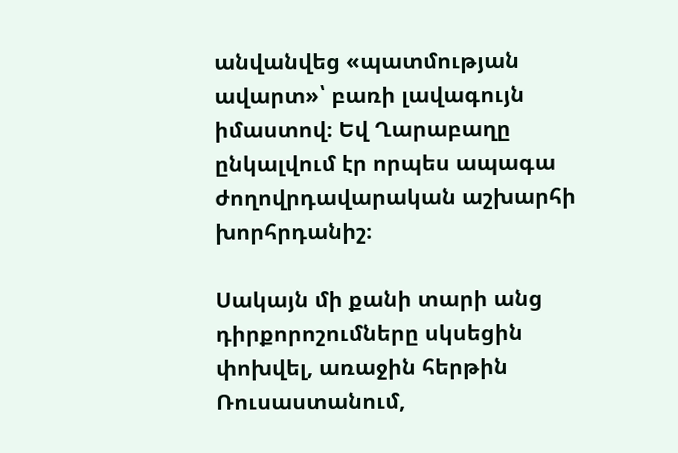անվանվեց «պատմության ավարտ»՝ բառի լավագույն իմաստով։ Եվ Ղարաբաղը ընկալվում էր որպես ապագա ժողովրդավարական աշխարհի խորհրդանիշ։

Սակայն մի քանի տարի անց դիրքորոշումները սկսեցին փոխվել, առաջին հերթին Ռուսաստանում,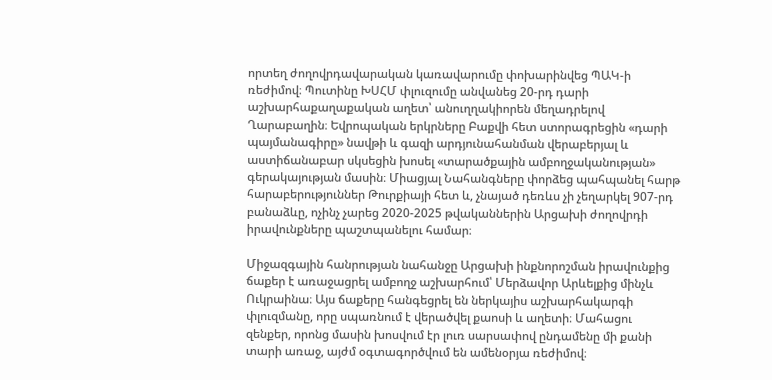որտեղ ժողովրդավարական կառավարումը փոխարինվեց ՊԱԿ-ի ռեժիմով։ Պուտինը ԽՍՀՄ փլուզումը անվանեց 20-րդ դարի աշխարհաքաղաքական աղետ՝ անուղղակիորեն մեղադրելով Ղարաբաղին։ Եվրոպական երկրները Բաքվի հետ ստորագրեցին «դարի պայմանագիրը» նավթի և գազի արդյունահանման վերաբերյալ և աստիճանաբար սկսեցին խոսել «տարածքային ամբողջականության» գերակայության մասին։ Միացյալ Նահանգները փորձեց պահպանել հարթ հարաբերություններ Թուրքիայի հետ և, չնայած դեռևս չի չեղարկել 907-րդ բանաձևը, ոչինչ չարեց 2020-2025 թվականներին Արցախի ժողովրդի իրավունքները պաշտպանելու համար։

Միջազգային հանրության նահանջը Արցախի ինքնորոշման իրավունքից ճաքեր է առաջացրել ամբողջ աշխարհում՝ Մերձավոր Արևելքից մինչև Ուկրաինա։ Այս ճաքերը հանգեցրել են ներկայիս աշխարհակարգի փլուզմանը, որը սպառնում է վերածվել քաոսի և աղետի։ Մահացու զենքեր, որոնց մասին խոսվում էր լուռ սարսափով ընդամենը մի քանի տարի առաջ, այժմ օգտագործվում են ամենօրյա ռեժիմով։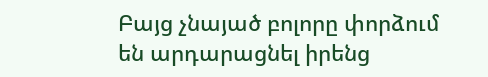Բայց չնայած բոլորը փորձում են արդարացնել իրենց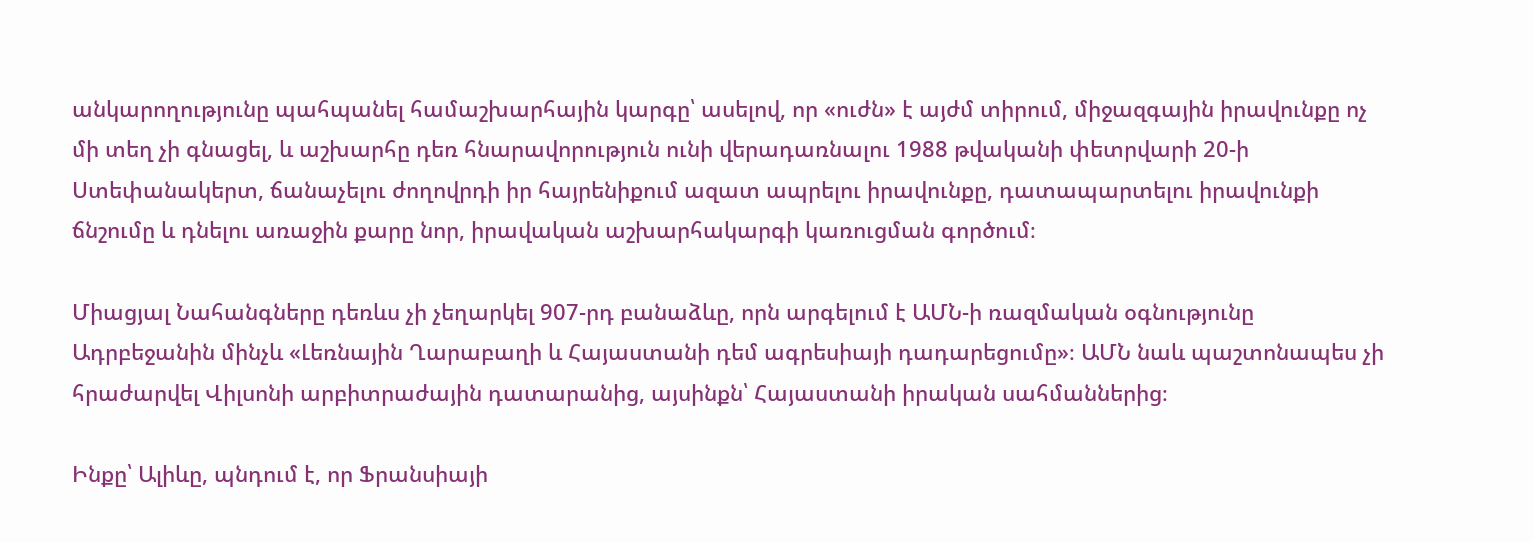անկարողությունը պահպանել համաշխարհային կարգը՝ ասելով, որ «ուժն» է այժմ տիրում, միջազգային իրավունքը ոչ մի տեղ չի գնացել, և աշխարհը դեռ հնարավորություն ունի վերադառնալու 1988 թվականի փետրվարի 20-ի Ստեփանակերտ, ճանաչելու ժողովրդի իր հայրենիքում ազատ ապրելու իրավունքը, դատապարտելու իրավունքի ճնշումը և դնելու առաջին քարը նոր, իրավական աշխարհակարգի կառուցման գործում։

Միացյալ Նահանգները դեռևս չի չեղարկել 907-րդ բանաձևը, որն արգելում է ԱՄՆ-ի ռազմական օգնությունը Ադրբեջանին մինչև «Լեռնային Ղարաբաղի և Հայաստանի դեմ ագրեսիայի դադարեցումը»։ ԱՄՆ նաև պաշտոնապես չի հրաժարվել Վիլսոնի արբիտրաժային դատարանից, այսինքն՝ Հայաստանի իրական սահմաններից։

Ինքը՝ Ալիևը, պնդում է, որ Ֆրանսիայի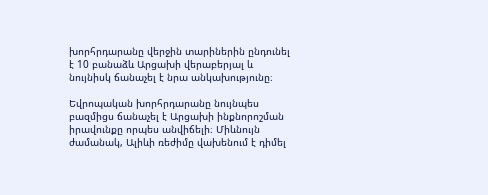խորհրդարանը վերջին տարիներին ընդունել է 10 բանաձև Արցախի վերաբերյալ և նույնիսկ ճանաչել է նրա անկախությունը։

Եվրոպական խորհրդարանը նույնպես բազմիցս ճանաչել է Արցախի ինքնորոշման իրավունքը որպես անվիճելի։ Միևնույն ժամանակ, Ալիևի ռեժիմը վախենում է դիմել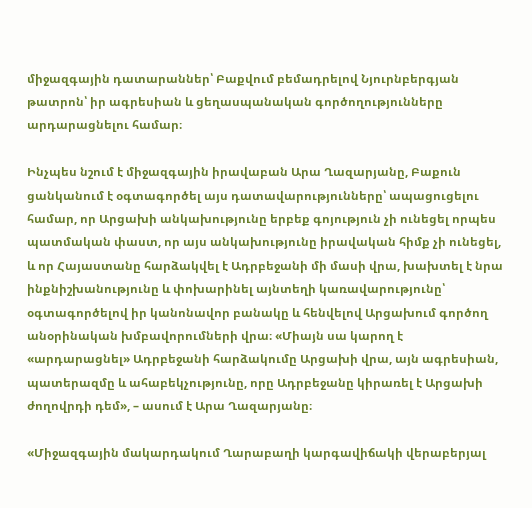միջազգային դատարաններ՝ Բաքվում բեմադրելով Նյուրնբերգյան թատրոն՝ իր ագրեսիան և ցեղասպանական գործողությունները արդարացնելու համար։

Ինչպես նշում է միջազգային իրավաբան Արա Ղազարյանը, Բաքուն ցանկանում է օգտագործել այս դատավարությունները՝ ապացուցելու համար, որ Արցախի անկախությունը երբեք գոյություն չի ունեցել որպես պատմական փաստ, որ այս անկախությունը իրավական հիմք չի ունեցել, և որ Հայաստանը հարձակվել է Ադրբեջանի մի մասի վրա, խախտել է նրա ինքնիշխանությունը և փոխարինել այնտեղի կառավարությունը՝ օգտագործելով իր կանոնավոր բանակը և հենվելով Արցախում գործող անօրինական խմբավորումների վրա։ «Միայն սա կարող է «արդարացնել» Ադրբեջանի հարձակումը Արցախի վրա, այն ագրեսիան, պատերազմը և ահաբեկչությունը, որը Ադրբեջանը կիրառել է Արցախի ժողովրդի դեմ», – ասում է Արա Ղազարյանը։

«Միջազգային մակարդակում Ղարաբաղի կարգավիճակի վերաբերյալ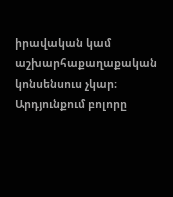իրավական կամ աշխարհաքաղաքական կոնսենսուս չկար։ Արդյունքում բոլորը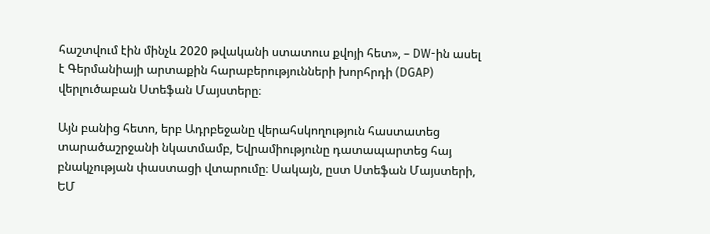հաշտվում էին մինչև 2020 թվականի ստատուս քվոյի հետ», – DW-ին ասել է Գերմանիայի արտաքին հարաբերությունների խորհրդի (DGAP) վերլուծաբան Ստեֆան Մայստերը։

Այն բանից հետո, երբ Ադրբեջանը վերահսկողություն հաստատեց տարածաշրջանի նկատմամբ, Եվրամիությունը դատապարտեց հայ բնակչության փաստացի վտարումը։ Սակայն, ըստ Ստեֆան Մայստերի, ԵՄ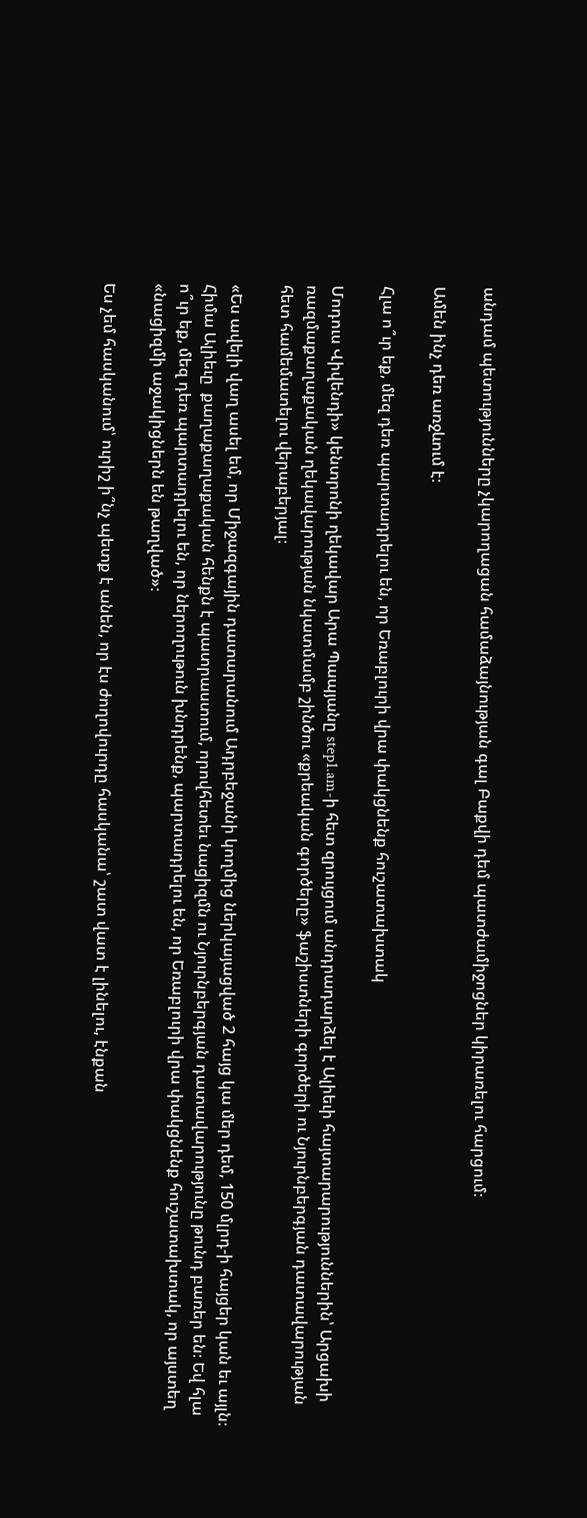անդամ պետությունները չկարողացան համաձայնության գալ Բաքվի դեմ պատժամիջոցներ կիրառելու հարցում։

Ամեն ինչ դեռ առջևում է։

Հլա ո՞ւր եք, մեզ դեռ պարտադրելու են, որ Եռաբլուրի վրա փակցնենք հուշատախտակ

Մոդուս Վիվենդի» կենտրոնի ղեկավար Արա Պապյանը step1.am-ի հետ զրույցում անդրադարձել է Ալիեւի հայտարարություններին՝ Արցախի ռազմաքաղաքական ղեկավարության նկատմամբ շինծու «քրեական գործերը» ֆաշիստների գործերի ու Նյուրնբերգյան դատավարության հետ համեմատելու վերաբերյալ։

«Ես ավելի վաղ ասել եմ, որ Միջազգային դատարանում Ադրբեջանի կողմից ներկայացված 2 հայց կա մեր դեմ, 150 մլրդ-ի հայցեր կան եւ այլն։ Հիմա Ալիեւը  քաղաքաղաքական հենքն է պատրաստում, որովհետեւ նացիզմն ու Նյուրնբերգյան դատավարությունը թունդ բառեր են։ Եվ հլա ո՞ւր եք, մեզ դեռ պարտադրելու են, որ ներողութուն խնդրենք, պարտադրելու են, որ Եռաբլուրի վրա փակցնենք հուշատախտակ, որ այստեղ «նացիզմի աջակիցներն են թաղված»։

Ես չեմ հասկանում՝ ուրիշ ի՞նչ պետք է անեն, որ էս ժողովուրդը հասկանա՝ շատ վատ է լինելու, էնքան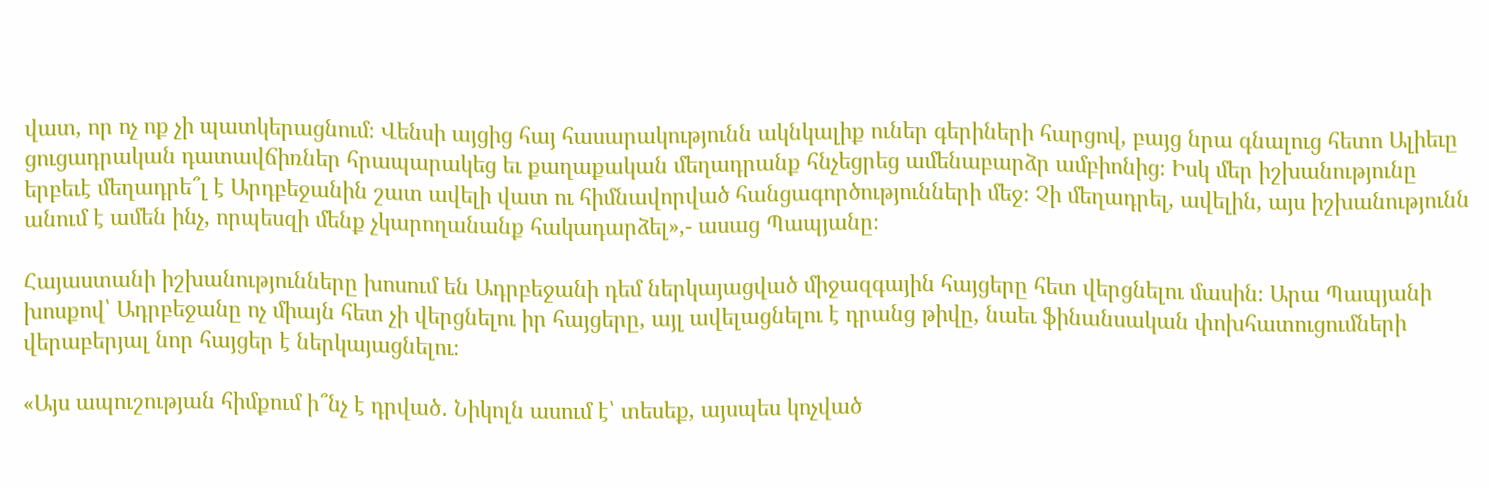վատ, որ ոչ ոք չի պատկերացնում։ Վենսի այցից հայ հասարակությունն ակնկալիք ուներ գերիների հարցով, բայց նրա գնալուց հետո Ալիեւը ցուցադրական դատավճիռներ հրապարակեց եւ քաղաքական մեղադրանք հնչեցրեց ամենաբարձր ամբիոնից։ Իսկ մեր իշխանությունը երբեւէ մեղադրե՞լ է Արդբեջանին շատ ավելի վատ ու հիմնավորված հանցագործությունների մեջ։ Չի մեղադրել, ավելին, այս իշխանությունն անում է ամեն ինչ, որպեսզի մենք չկարողանանք հակադարձել»,- ասաց Պապյանը։

Հայաստանի իշխանությունները խոսում են Ադրբեջանի դեմ ներկայացված միջազգային հայցերը հետ վերցնելու մասին։ Արա Պապյանի խոսքով՝ Ադրբեջանը ոչ միայն հետ չի վերցնելու իր հայցերը, այլ ավելացնելու է դրանց թիվը, նաեւ ֆինանսական փոխհատուցումների վերաբերյալ նոր հայցեր է ներկայացնելու։

«Այս ապուշության հիմքում ի՞նչ է դրված․ Նիկոլն ասում է՝ տեսեք, այսպես կոչված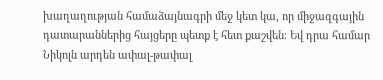խաղաղության համաձայնագրի մեջ կետ կա, որ միջազգային դատարաններից հայցերը պետք է հետ քաշվեն։ Եվ դրա համար Նիկոլն արդեն ափալ-թափալ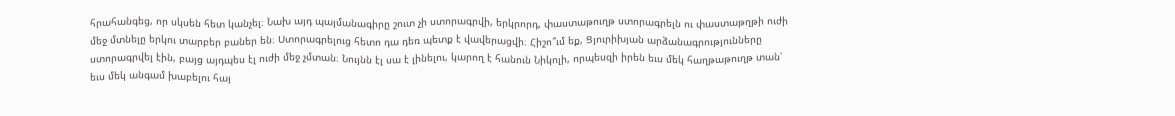հրահանգեց, որ սկսեն հետ կանչել։ Նախ այդ պայմանագիրը շուտ չի ստորագրվի, երկրորդ, փաստաթուղթ ստորագրելն ու փաստաթղթի ուժի մեջ մտնելը երկու տարբեր բաներ են։ Ստորագրելուց հետո դա դեռ պետք է վավերացվի։ Հիշո՞ւմ եք, Ցյուրիխյան արձանագրությունները ստորագրվել էին, բայց այդպես էլ ուժի մեջ չմտան։ Նույնն էլ սա է լինելու, կարող է հանուն Նիկոլի, որպեսզի իրեն եւս մեկ հաղթաթուղթ տան՝ եւս մեկ անգամ խաբելու հայ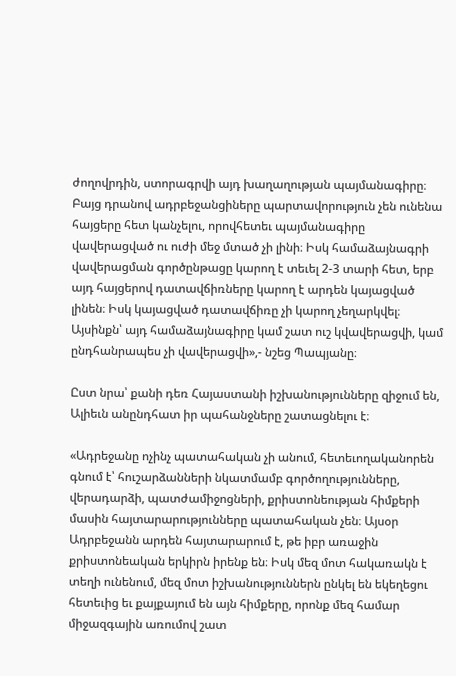ժողովրդին, ստորագրվի այդ խաղաղության պայմանագիրը։ Բայց դրանով ադրբեջանցիները պարտավորություն չեն ունենա հայցերը հետ կանչելու, որովհետեւ պայմանագիրը վավերացված ու ուժի մեջ մտած չի լինի։ Իսկ համաձայնագրի վավերացման գործընթացը կարող է տեւել 2-3 տարի հետ, երբ այդ հայցերով դատավճիռները կարող է արդեն կայացված լինեն։ Իսկ կայացված դատավճիռը չի կարող չեղարկվել։ Այսինքն՝ այդ համաձայնագիրը կամ շատ ուշ կվավերացվի, կամ ընդհանրապես չի վավերացվի»,- նշեց Պապյանը։

Ըստ նրա՝ քանի դեռ Հայաստանի իշխանությունները զիջում են, Ալիեւն անընդհատ իր պահանջները շատացնելու է։

«Ադրեջանը ոչինչ պատահական չի անում, հետեւողականորեն գնում է՝ հուշարձանների նկատմամբ գործողությունները, վերադարձի, պատժամիջոցների, քրիստոնեության հիմքերի մասին հայտարարությունները պատահական չեն։ Այսօր Ադրբեջանն արդեն հայտարարում է, թե իբր առաջին քրիստոնեական երկիրն իրենք են։ Իսկ մեզ մոտ հակառակն է տեղի ունենում, մեզ մոտ իշխանություններն ընկել են եկեղեցու հետեւից եւ քայքայում են այն հիմքերը, որոնք մեզ համար միջազգային առումով շատ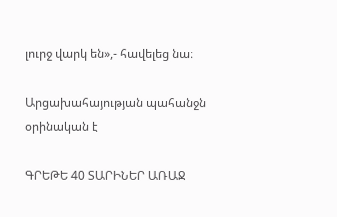լուրջ վարկ են»,- հավելեց նա։

Արցախահայության պահանջն օրինական է

ԳՐԵԹԵ 40 ՏԱՐԻՆԵՐ ԱՌԱՋ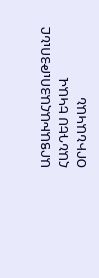ԱՐՑԱԽԱՀԱՅՈւԹՅՈւՆԸ ՀԱՆԴԵՍ ԵԿԱՎ
ՕՐԻՆԱԿԱՆ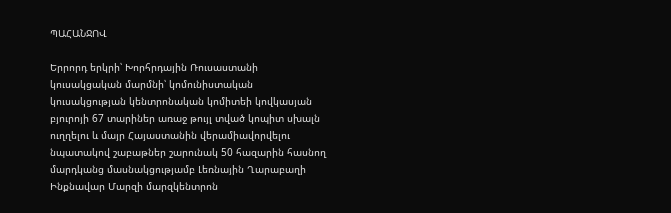ՊԱՀԱՆՋՈՎ

Երրորդ երկրի՝ Խորհրդային Ռուսաստանի կուսակցական մարմնի՝ կոմունիստական կուսակցության կենտրոնական կոմիտեի կովկասյան բյուրոյի 67 տարիներ առաջ թույլ տված կոպիտ սխալն ուղղելու և մայր Հայաստանին վերամիավորվելու նպատակով շաբաթներ շարունակ 50 հազարին հասնող մարդկանց մասնակցությամբ Լեռնային Ղարաբաղի Ինքնավար Մարզի մարզկենտրոն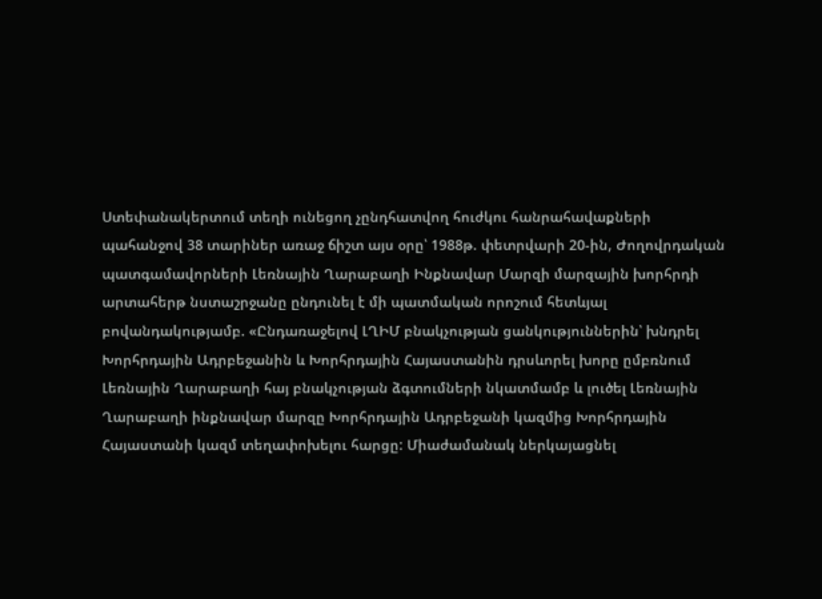Ստեփանակերտում տեղի ունեցող չընդհատվող հուժկու հանրահավաքների պահանջով 38 տարիներ առաջ ճիշտ այս օրը՝ 1988թ. փետրվարի 20-ին, Ժողովրդական պատգամավորների Լեռնային Ղարաբաղի Ինքնավար Մարզի մարզային խորհրդի արտահերթ նստաշրջանը ընդունել է մի պատմական որոշում հետևյալ բովանդակությամբ. «Ընդառաջելով ԼՂԻՄ բնակչության ցանկություններին՝ խնդրել Խորհրդային Ադրբեջանին և Խորհրդային Հայաստանին դրսևորել խորը ըմբռնում Լեռնային Ղարաբաղի հայ բնակչության ձգտումների նկատմամբ և լուծել Լեռնային Ղարաբաղի ինքնավար մարզը Խորհրդային Ադրբեջանի կազմից Խորհրդային Հայաստանի կազմ տեղափոխելու հարցը: Միաժամանակ ներկայացնել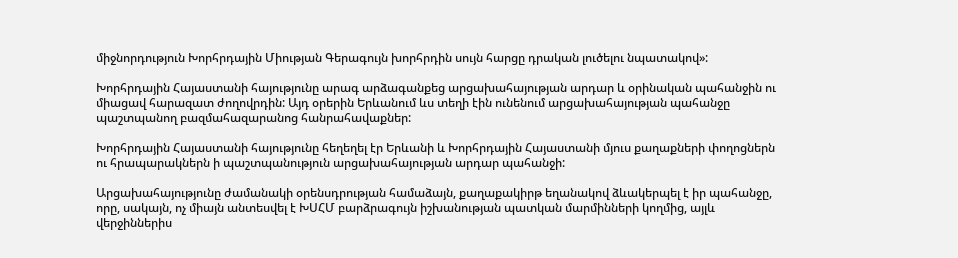միջնորդություն Խորհրդային Միության Գերագույն խորհրդին սույն հարցը դրական լուծելու նպատակով»:

Խորհրդային Հայաստանի հայությունը արագ արձագանքեց արցախահայության արդար և օրինական պահանջին ու միացավ հարազատ ժողովրդին: Այդ օրերին Երևանում ևս տեղի էին ունենում արցախահայության պահանջը պաշտպանող բազմահազարանոց հանրահավաքներ:

Խորհրդային Հայաստանի հայությունը հեղեղել էր Երևանի և Խորհրդային Հայաստանի մյուս քաղաքների փողոցներն ու հրապարակներն ի պաշտպանություն արցախահայության արդար պահանջի:

Արցախահայությունը ժամանակի օրենսդրության համաձայն, քաղաքակիրթ եղանակով ձևակերպել է իր պահանջը, որը, սակայն, ոչ միայն անտեսվել է ԽՍՀՄ բարձրագույն իշխանության պատկան մարմինների կողմից, այլև վերջիններիս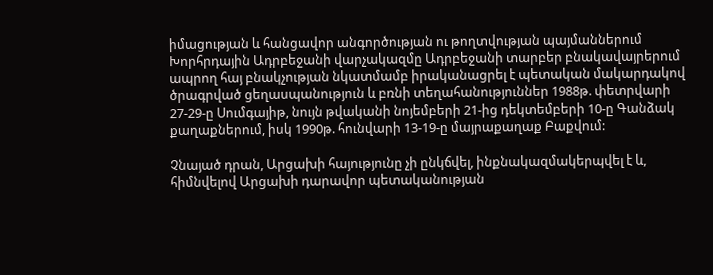իմացության և հանցավոր անգործության ու թողտվության պայմաններում Խորհրդային Ադրբեջանի վարչակազմը Ադրբեջանի տարբեր բնակավայրերում ապրող հայ բնակչության նկատմամբ իրականացրել է պետական մակարդակով ծրագրված ցեղասպանություն և բռնի տեղահանություններ 1988թ. փետրվարի 27-29-ը Սումգայիթ, նույն թվականի նոյեմբերի 21-ից դեկտեմբերի 10-ը Գանձակ քաղաքներում, իսկ 1990թ. հունվարի 13-19-ը մայրաքաղաք Բաքվում:

Չնայած դրան, Արցախի հայությունը չի ընկճվել, ինքնակազմակերպվել է և, հիմնվելով Արցախի դարավոր պետականության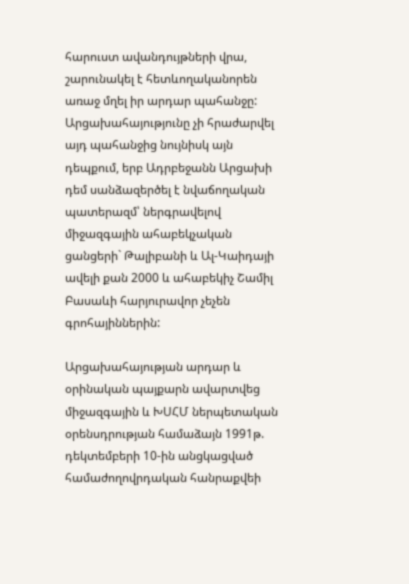հարուստ ավանդույթների վրա, շարունակել է հետևողականորեն առաջ մղել իր արդար պահանջը: Արցախահայությունը չի հրաժարվել այդ պահանջից նույնիսկ այն դեպքում, երբ Ադրբեջանն Արցախի դեմ սանձազերծել է նվաճողական պատերազմ՝ ներգրավելով միջազգային ահաբեկչական ցանցերի` Թալիբանի և Ալ-Կաիդայի ավելի քան 2000 և ահաբեկիչ Շամիլ Բասաևի հարյուրավոր չեչեն գրոհայիններին:

Արցախահայության արդար և օրինական պայքարն ավարտվեց միջազգային և ԽՍՀՄ ներպետական օրենսդրության համաձայն 1991թ. դեկտեմբերի 10-ին անցկացված համաժողովրդական հանրաքվեի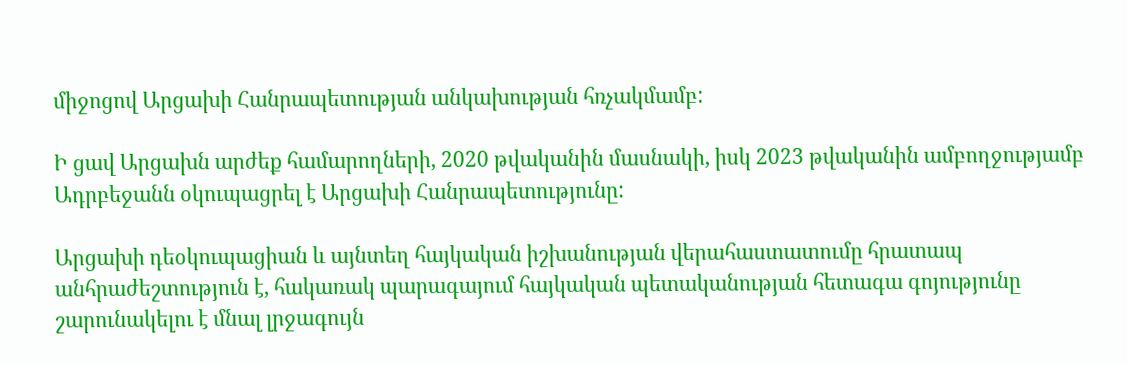միջոցով Արցախի Հանրապետության անկախության հռչակմամբ:

Ի ցավ Արցախն արժեք համարողների, 2020 թվականին մասնակի, իսկ 2023 թվականին ամբողջությամբ Ադրբեջանն օկուպացրել է Արցախի Հանրապետությունը:

Արցախի դեօկուպացիան և այնտեղ հայկական իշխանության վերահաստատումը հրատապ անհրաժեշտություն է, հակառակ պարագայում հայկական պետականության հետագա գոյությունը շարունակելու է մնալ լրջագույն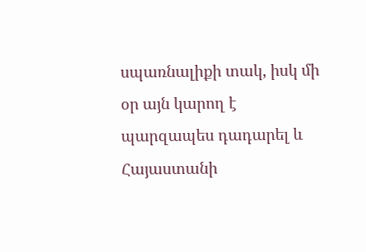սպառնալիքի տակ, իսկ մի օր այն կարող է պարզապես դադարել և Հայաստանի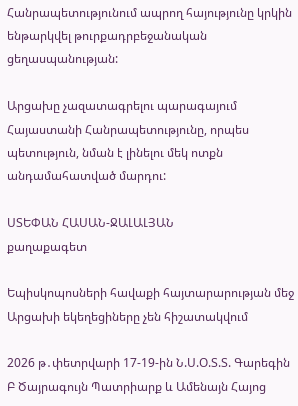Հանրապետությունում ապրող հայությունը կրկին ենթարկվել թուրքադրբեջանական ցեղասպանության:

Արցախը չազատագրելու պարագայում Հայաստանի Հանրապետությունը, որպես պետություն, նման է լինելու մեկ ոտքն անդամահատված մարդու:

ՍՏԵՓԱՆ ՀԱՍԱՆ-ՋԱԼԱԼՅԱՆ
քաղաքագետ

Եպիսկոպոսների հավաքի հայտարարության մեջ Արցախի եկեղեցիները չեն հիշատակվում

2026 թ․փետրվարի 17-19-ին Ն.Ս.Օ.Տ.Տ. Գարեգին Բ Ծայրագույն Պատրիարք և Ամենայն Հայոց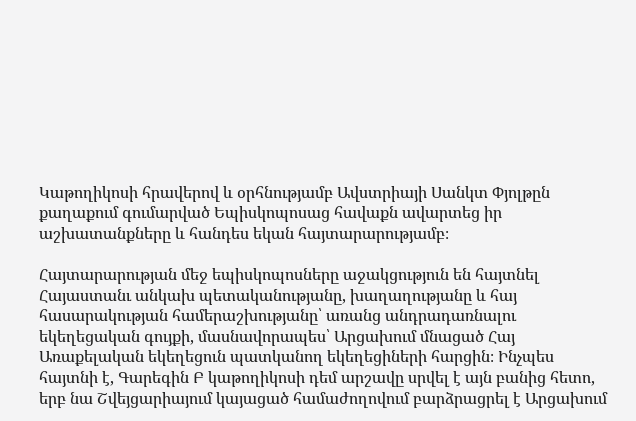Կաթողիկոսի հրավերով և օրհնությամբ Ավստրիայի Սանկտ Փյոլթըն քաղաքում գումարված Եպիսկոպոսաց հավաքն ավարտեց իր աշխատանքները և հանդես եկան հայտարարությամբ։

Հայտարարության մեջ եպիսկոպոսները աջակցություն են հայտնել Հայաստանւ անկախ պետականությանը, խաղաղությանը և հայ հասարակության համերաշխությանը՝ առանց անդրադառնալու եկեղեցական գույքի, մասնավորապես՝ Արցախում մնացած Հայ Առաքելական եկեղեցուն պատկանող եկեղեցիների հարցին։ Ինչպես հայտնի է, Գարեգին Բ կաթողիկոսի դեմ արշավը սրվել է այն բանից հետո, երբ նա Շվեյցարիայում կայացած համաժողովում բարձրացրել է Արցախում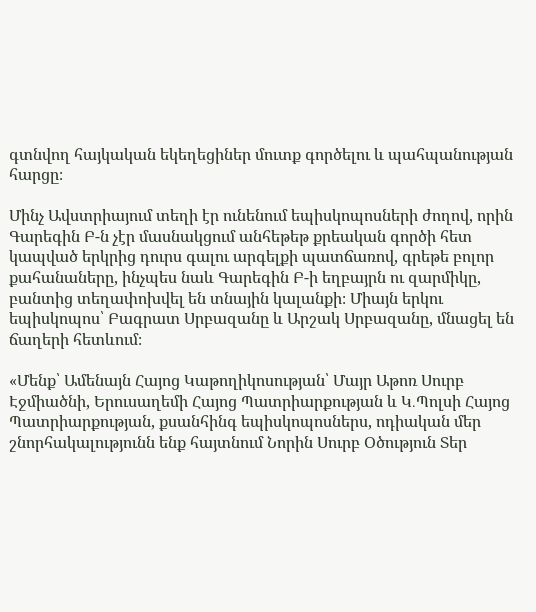գտնվող հայկական եկեղեցիներ մուտք գործելու և պահպանության հարցը։

Մինչ Ավստրիայում տեղի էր ունենում եպիսկոպոսների ժողով, որին Գարեգին Բ-ն չէր մասնակցում անհեթեթ քրեական գործի հետ կապված երկրից դուրս գալու արգելքի պատճառով, գրեթե բոլոր քահանաները, ինչպես նաև Գարեգին Բ-ի եղբայրն ու զարմիկը, բանտից տեղափոխվել են տնային կալանքի։ Միայն երկու եպիսկոպոս՝ Բագրատ Սրբազանը և Արշակ Սրբազանը, մնացել են ճաղերի հետևում։

«Մենք՝ Ամենայն Հայոց Կաթողիկոսության՝ Մայր Աթոռ Սուրբ Էջմիածնի, Երուսաղեմի Հայոց Պատրիարքության և Կ․Պոլսի Հայոց Պատրիարքության, քսանհինգ եպիսկոպոսներս, ոդիական մեր շնորհակալությունն ենք հայտնում Նորին Սուրբ Օծություն Տեր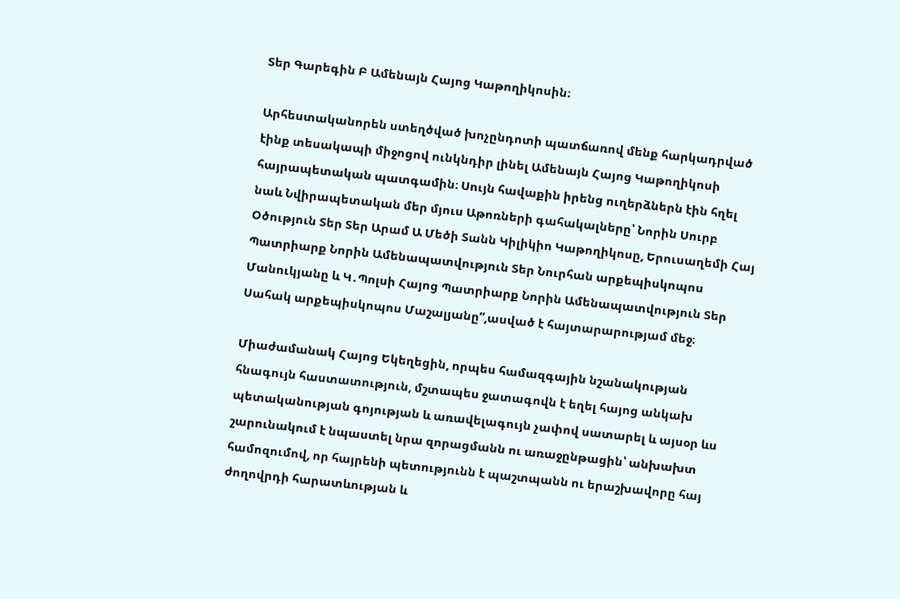Տեր Գարեգին Բ Ամենայն Հայոց Կաթողիկոսին։

Արհեստականորեն ստեղծված խոչընդոտի պատճառով մենք հարկադրված էինք տեսակապի միջոցով ունկնդիր լինել Ամենայն Հայոց Կաթողիկոսի հայրապետական պատգամին։ Սույն հավաքին իրենց ուղերձներն էին հղել նաև Նվիրապետական մեր մյուս Աթոռների գահակալները՝ Նորին Սուրբ Օծություն Տեր Տեր Արամ Ա Մեծի Տանն Կիլիկիո Կաթողիկոսը, Երուսաղեմի Հայ Պատրիարք Նորին Ամենապատվություն Տեր Նուրհան արքեպիսկոպոս Մանուկյանը և Կ․Պոլսի Հայոց Պատրիարք Նորին Ամենապատվություն Տեր Սահակ արքեպիսկոպոս Մաշալյանը”,ասված է հայտարարությամ մեջ։

Միաժամանակ Հայոց Եկեղեցին, որպես համազգային նշանակության հնագույն հաստատություն, մշտապես ջատագովն է եղել հայոց անկախ պետականության գոյության և առավելագույն չափով սատարել և այսօր ևս շարունակում է նպաստել նրա զորացմանն ու առաջընթացին՝ անխախտ համոզումով, որ հայրենի պետությունն է պաշտպանն ու երաշխավորը հայ ժողովրդի հարատևության և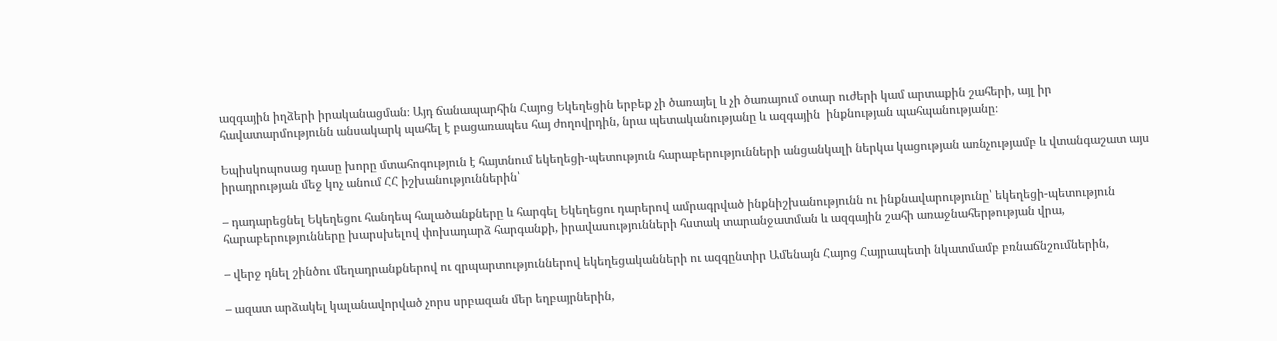ազգային իղձերի իրականացման։ Այդ ճանապարհին Հայոց Եկեղեցին երբեք չի ծառայել և չի ծառայում օտար ուժերի կամ արտաքին շահերի, այլ իր հավատարմությունն անսակարկ պահել է բացառապես հայ ժողովրդին, նրա պետականությանը և ազգային  ինքնության պահպանությանը։

Եպիսկոպոսաց դասը խորը մտահոգություն է հայտնում եկեղեցի-պետություն հարաբերությունների անցանկալի ներկա կացության առնչությամբ և վտանգաշատ այս իրադրության մեջ կոչ անում ՀՀ իշխանություններին՝

– դադարեցնել Եկեղեցու հանդեպ հալածանքները և հարգել Եկեղեցու դարերով ամրագրված ինքնիշխանությունն ու ինքնավարությունը՝ եկեղեցի-պետություն հարաբերությունները խարսխելով փոխադարձ հարգանքի, իրավասությունների հստակ տարանջատման և ազգային շահի առաջնահերթության վրա,

– վերջ դնել շինծու մեղադրանքներով ու զրպարտություններով եկեղեցականների ու ազգընտիր Ամենայն Հայոց Հայրապետի նկատմամբ բռնաճնշումներին,

– ազատ արձակել կալանավորված չորս սրբազան մեր եղբայրներին,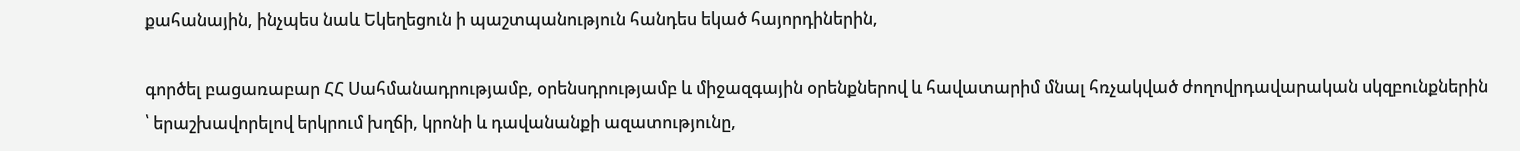քահանային, ինչպես նաև Եկեղեցուն ի պաշտպանություն հանդես եկած հայորդիներին,

գործել բացառաբար ՀՀ Սահմանադրությամբ, օրենսդրությամբ և միջազգային օրենքներով և հավատարիմ մնալ հռչակված ժողովրդավարական սկզբունքներին ՝ երաշխավորելով երկրում խղճի, կրոնի և դավանանքի ազատությունը,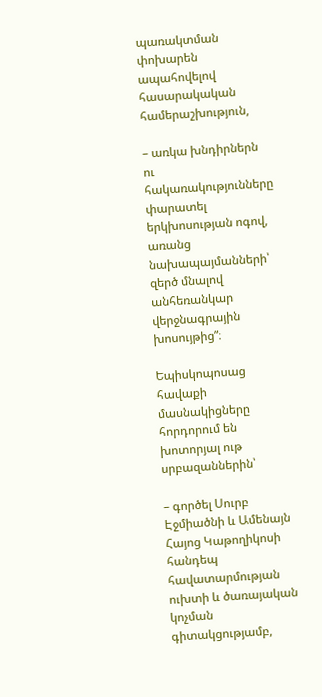պառակտման փոխարեն ապահովելով հասարակական համերաշխություն,

– առկա խնդիրներն ու հակառակությունները փարատել երկխոսության ոգով, առանց նախապայմանների՝ զերծ մնալով անհեռանկար վերջնագրային խոսույթից”։

Եպիսկոպոսաց հավաքի մասնակիցները հորդորում են խոտորյալ ութ սրբազաններին՝

– գործել Սուրբ Էջմիածնի և Ամենայն Հայոց Կաթողիկոսի հանդեպ հավատարմության ուխտի և ծառայական կոչման գիտակցությամբ,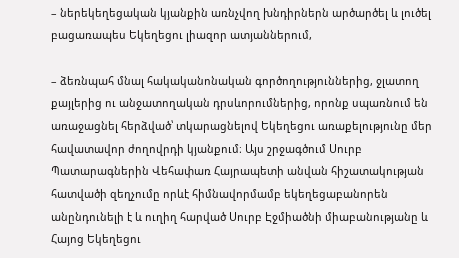– ներեկեղեցական կյանքին առնչվող խնդիրներն արծարծել և լուծել բացառապես Եկեղեցու լիազոր ատյաններում,

– ձեռնպահ մնալ հակականոնական գործողություններից, ջլատող քայլերից ու անջատողական դրսևորումներից, որոնք սպառնում են առաջացնել հերձված՝ տկարացնելով Եկեղեցու առաքելությունը մեր հավատավոր ժողովրդի կյանքում։ Այս շրջագծում Սուրբ Պատարագներին Վեհափառ Հայրապետի անվան հիշատակության հատվածի զեղչումը որևէ հիմնավորմամբ եկեղեցաբանորեն անընդունելի է և ուղիղ հարված Սուրբ Էջմիածնի միաբանությանը և Հայոց Եկեղեցու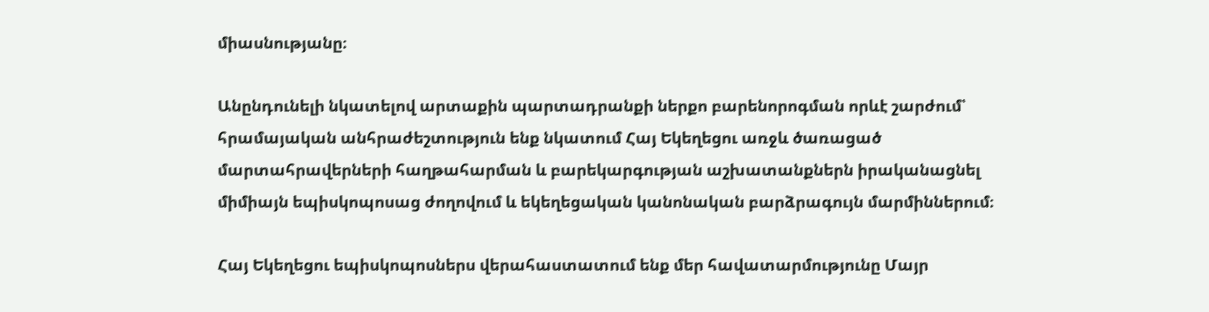միասնությանը։

Անընդունելի նկատելով արտաքին պարտադրանքի ներքո բարենորոգման որևէ շարժում՝ հրամայական անհրաժեշտություն ենք նկատում Հայ Եկեղեցու առջև ծառացած մարտահրավերների հաղթահարման և բարեկարգության աշխատանքներն իրականացնել միմիայն եպիսկոպոսաց ժողովում և եկեղեցական կանոնական բարձրագույն մարմիններում։

Հայ Եկեղեցու եպիսկոպոսներս վերահաստատում ենք մեր հավատարմությունը Մայր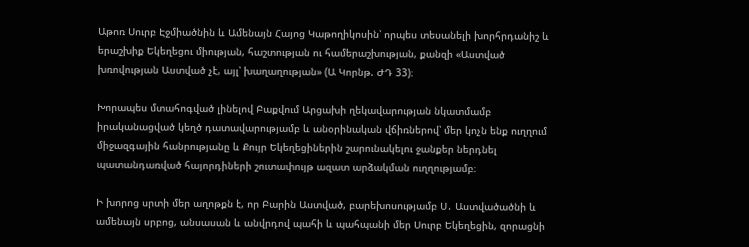Աթոռ Սուրբ Էջմիածնին և Ամենայն Հայոց Կաթողիկոսին՝ որպես տեսանելի խորհրդանիշ և երաշխիք Եկեղեցու միության, հաշտության ու համերաշխության, քանզի «Աստված խռովության Աստված չէ, այլ՝ խաղաղության» (Ա Կորնթ. ԺԴ 33)։

Խորապես մտահոգված լինելով Բաքվում Արցախի ղեկավարության նկատմամբ իրականացված կեղծ դատավարությամբ և անօրինական վճիռներով՝ մեր կոչն ենք ուղղում միջազգային հանրությանը և Քույր Եկեղեցիներին շարունակելու ջանքեր ներդնել պատանդառված հայորդիների շուտափույթ ազատ արձակման ուղղությամբ։

Ի խորոց սրտի մեր աղոթքն է, որ Բարին Աստված, բարեխոսությամբ Ս․ Աստվածածնի և ամենայն սրբոց, անսասան և անվրդով պահի և պահպանի մեր Սուրբ Եկեղեցին, զորացնի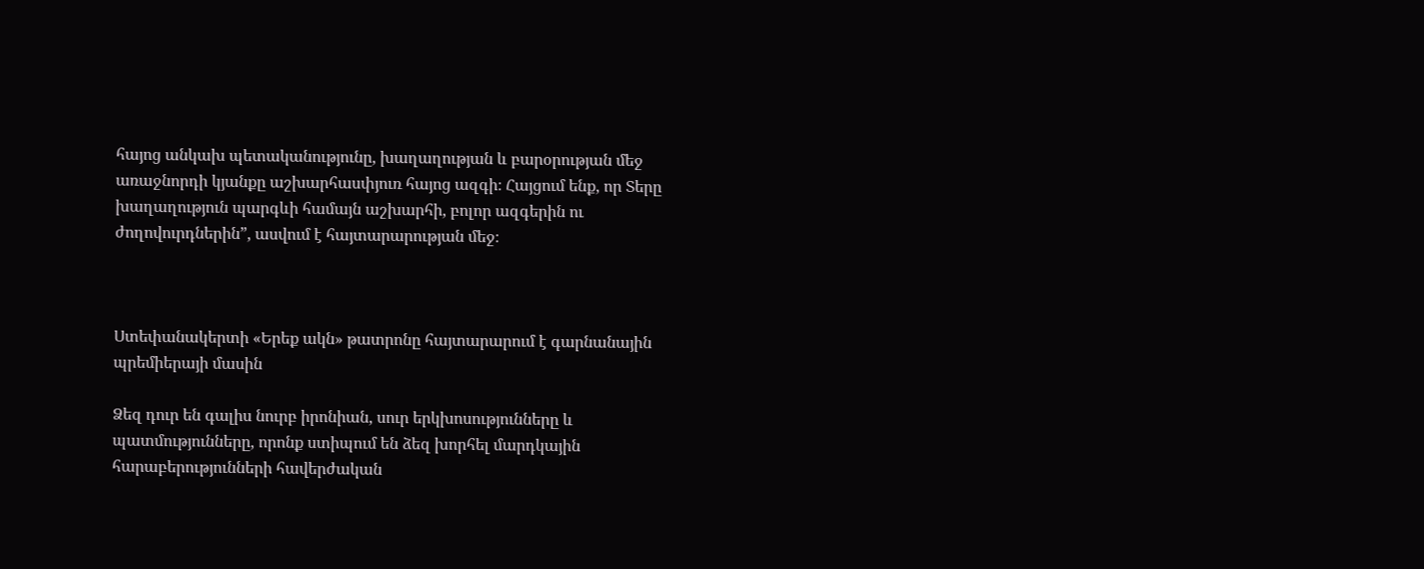հայոց անկախ պետականությունը, խաղաղության և բարօրության մեջ առաջնորդի կյանքը աշխարհասփյուռ հայոց ազգի։ Հայցում ենք, որ Տերը խաղաղություն պարգևի համայն աշխարհի, բոլոր ազգերին ու ժողովուրդներին”, ասվում է հայտարարության մեջ։



Ստեփանակերտի «Երեք ակն» թատրոնը հայտարարում է գարնանային պրեմիերայի մասին

Ձեզ դուր են գալիս նուրբ իրոնիան, սուր երկխոսությունները և պատմությունները, որոնք ստիպում են ձեզ խորհել մարդկային հարաբերությունների հավերժական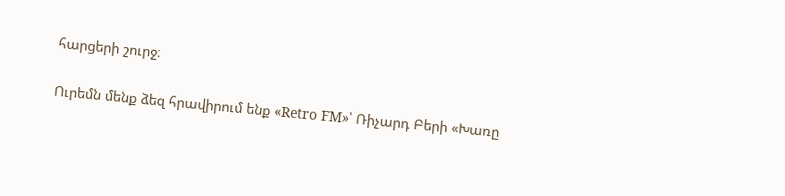հարցերի շուրջ։

Ուրեմն մենք ձեզ հրավիրում ենք «Retro FM»՝ Ռիչարդ Բերի «Խառը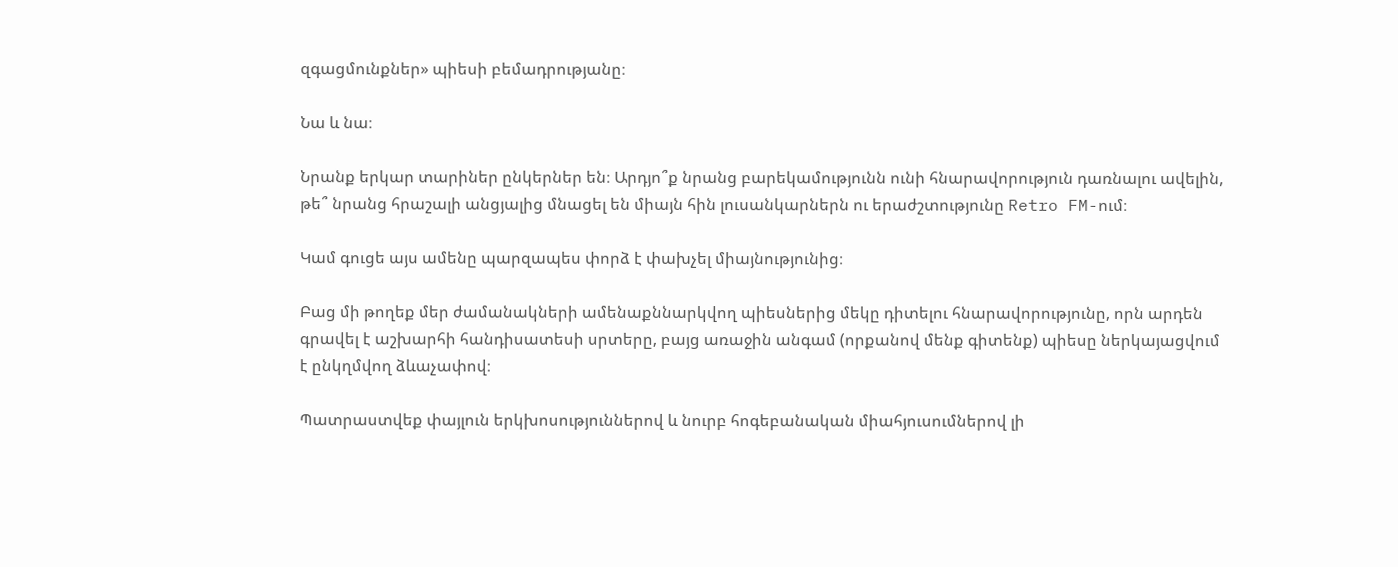զգացմունքներ» պիեսի բեմադրությանը։

Նա և նա։

Նրանք երկար տարիներ ընկերներ են։ Արդյո՞ք նրանց բարեկամությունն ունի հնարավորություն դառնալու ավելին, թե՞ նրանց հրաշալի անցյալից մնացել են միայն հին լուսանկարներն ու երաժշտությունը Retro FM-ում։

Կամ գուցե այս ամենը պարզապես փորձ է փախչել միայնությունից։

Բաց մի թողեք մեր ժամանակների ամենաքննարկվող պիեսներից մեկը դիտելու հնարավորությունը, որն արդեն գրավել է աշխարհի հանդիսատեսի սրտերը, բայց առաջին անգամ (որքանով մենք գիտենք) պիեսը ներկայացվում է ընկղմվող ձևաչափով։

Պատրաստվեք փայլուն երկխոսություններով և նուրբ հոգեբանական միահյուսումներով լի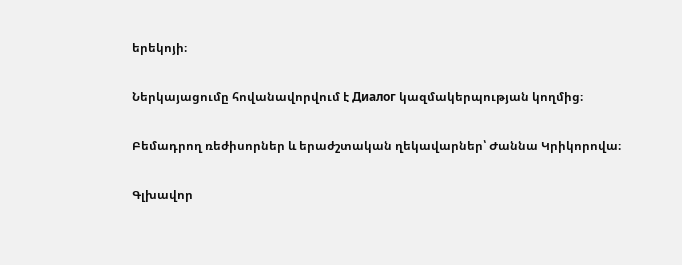երեկոյի։

Ներկայացումը հովանավորվում է Диалог կազմակերպության կողմից։

Բեմադրող ռեժիսորներ և երաժշտական ղեկավարներ՝ Ժաննա Կրիկորովա։

Գլխավոր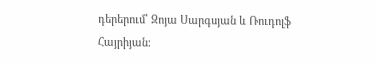դերերում՝ Զոյա Սարգսյան և Ռուդոլֆ Հայրիյան։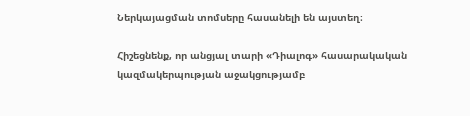Ներկայացման տոմսերը հասանելի են այստեղ։

Հիշեցնենք, որ անցյալ տարի «Դիալոգ» հասարակական կազմակերպության աջակցությամբ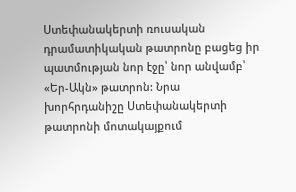Ստեփանակերտի ռուսական դրամատիկական թատրոնը բացեց իր պատմության նոր էջը՝ նոր անվամբ՝ «Եր-Ակն» թատրոն: Նրա խորհրդանիշը Ստեփանակերտի թատրոնի մոտակայքում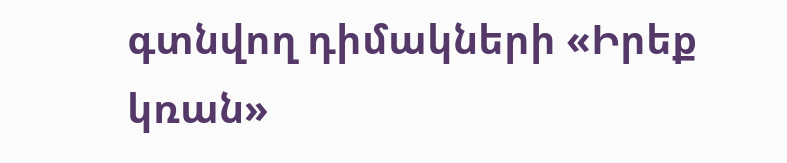գտնվող դիմակների «Իրեք կռան»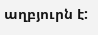աղբյուրն է: